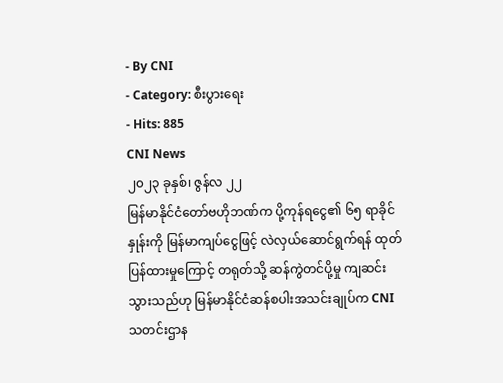- By CNI
- Category: စီးပွားရေး
- Hits: 885
CNI News
၂၀၂၃ ခုနှစ်၊ ဇွန်လ ၂၂
မြန်မာနိုင်ငံတော်ဗဟိုဘဏ်က ပို့ကုန်ရငွေ၏ ၆၅ ရာခိုင်နှုန်းကို မြန်မာကျပ်ငွေဖြင့် လဲလှယ်ဆောင်ရွက်ရန် ထုတ် ပြန်ထားမှုကြောင့် တရုတ်သို့ ဆန်ကွဲတင်ပို့မှု ကျဆင်းသွားသည်ဟု မြန်မာနိုင်ငံဆန်စပါးအသင်းချုပ်က CNI သတင်းဌာန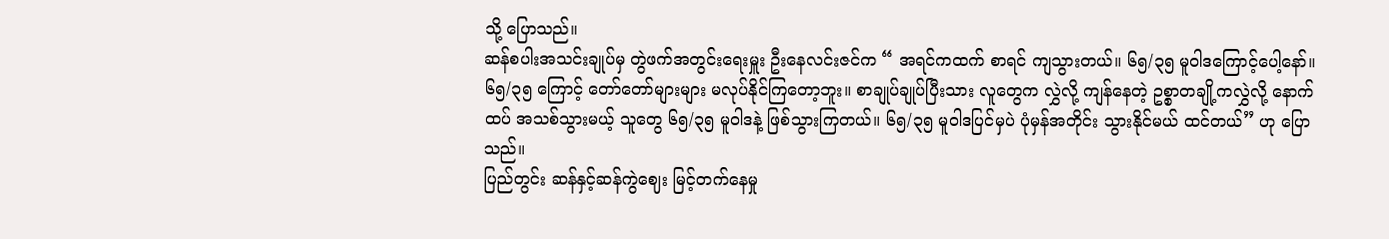သို့ ပြောသည်။
ဆန်စပါးအသင်းချုပ်မှ တွဲဖက်အတွင်းရေးမှူး ဦးနေလင်းဇင်က “ အရင်ကထက် စာရင် ကျသွားတယ်။ ၆၅/၃၅ မူဝါဒကြောင့်ပေါ့နော်။ ၆၅/၃၅ ကြောင့် တော်တော်များများ မလုပ်နိုင်ကြတော့ဘူး။ စာချုပ်ချုပ်ပြီးသား လူတွေက လွှဲလို့ ကျန်နေတဲ့ ဥစ္စာတချို့ကလွှဲလို့ နောက်ထပ် အသစ်သွားမယ့် သူတွေ ၆၅/၃၅ မူဝါဒနဲ့ ဖြစ်သွားကြတယ်။ ၆၅/၃၅ မူဝါဒပြင်မှပဲ ပုံမှန်အတိုင်း သွားနိုင်မယ် ထင်တယ်” ဟု ပြောသည်။
ပြည်တွင်း ဆန်နှင့်ဆန်ကွဲဈေး မြင့်တက်နေမှု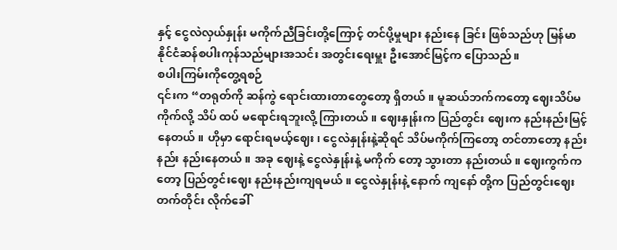နှင့် ငွေလဲလှယ်နှုန်း မကိုက်ညီခြင်းတို့ကြောင့် တင်ပို့မှုများ နည်းနေ ခြင်း ဖြစ်သည်ဟု မြန်မာနိုင်ငံဆန်စပါးကုန်သည်များအသင်း အတွင်းရေးမှူး ဦးအောင်မြင့်က ပြောသည်။
စပါးကြမ်းကိုတွေ့ရစဉ်
၎င်းက “တရုတ်ကို ဆန်ကွဲ ရောင်းထားတာတွေတော့ ရှိတယ်။ မူဆယ်ဘက်ကတော့ ဈေးသိပ်မကိုက်လို့ သိပ် ထပ် မရောင်းရဘူးလို့ ကြားတယ်။ ဈေးနှုန်းက ပြည်တွင်း ဈေးက နည်းနည်းမြင့်နေတယ်။ ဟိုမှာ ရောင်းရမယ့်ဈေး၊ ငွေလဲနှုန်းနဲ့ဆိုရင် သိပ်မကိုက်ကြတော့ တင်တာတော့ နည်းနည်း နည်းနေတယ်။ အခု ဈေးနဲ့ ငွေလဲနှုန်းနဲ့ မကိုက် တော့ သွားတာ နည်းတယ်။ ဈေးကွက်ကတော့ ပြည်တွင်းဈေး နည်းနည်းကျရမယ်။ ငွေလဲနှုန်းနဲ့ နောက် ကျနော် တို့က ပြည်တွင်းဈေး တက်တိုင်း လိုက်ခေါ်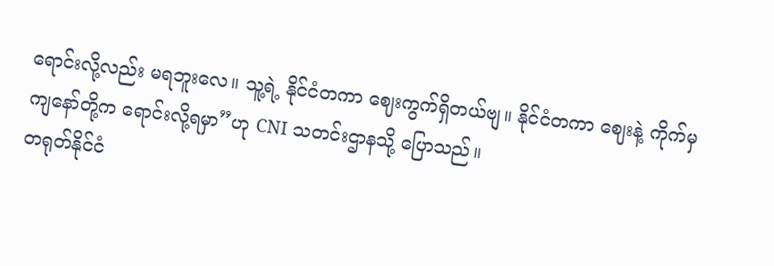ရောင်းလို့လည်း မရဘူးလေ။ သူ့ရဲ့ နိုင်ငံတကာ ဈေးကွက်ရှိတယ်ဗျ။ နိုင်ငံတကာ ဈေးနဲ့ ကိုက်မှ ကျနော်တို့က ရောင်းလို့ရမှာ”ဟု CNI သတင်းဌာနသို့ ပြောသည်။
တရုတ်နိုင်ငံ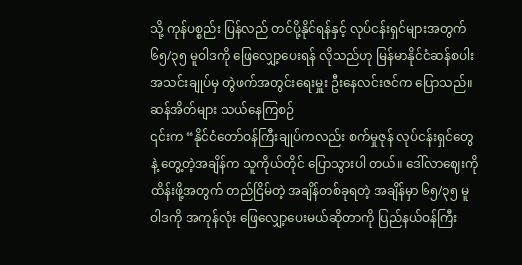သို့ ကုန်ပစ္စည်း ပြန်လည် တင်ပို့နိုင်ရန်နှင့် လုပ်ငန်းရှင်များအတွက် ၆၅/၃၅ မူဝါဒကို ဖြေလျှော့ပေးရန် လိုသည်ဟု မြန်မာနိုင်ငံဆန်စပါးအသင်းချုပ်မှ တွဲဖက်အတွင်းရေးမှူး ဦးနေလင်းဇင်က ပြောသည်။
ဆန်အိတ်များ သယ်နေကြစဉ်
၎င်းက “နိုင်ငံတော်ဝန်ကြီးချုပ်ကလည်း စက်မှုဇုန် လုပ်ငန်းရှင်တွေနဲ့ တွေ့တဲ့အချိန်က သူကိုယ်တိုင် ပြောသွားပါ တယ်။ ဒေါ်လာဈေးကို ထိန်းဖို့အတွက် တည်ငြိမ်တဲ့ အချိန်တစ်ခုရတဲ့ အချိန်မှာ ၆၅/၃၅ မူဝါဒကို အကုန်လုံး ဖြေလျှော့ပေးမယ်ဆိုတာကို ပြည်နယ်ဝန်ကြီး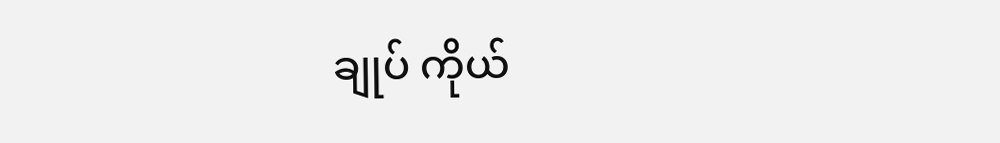ချုပ် ကိုယ်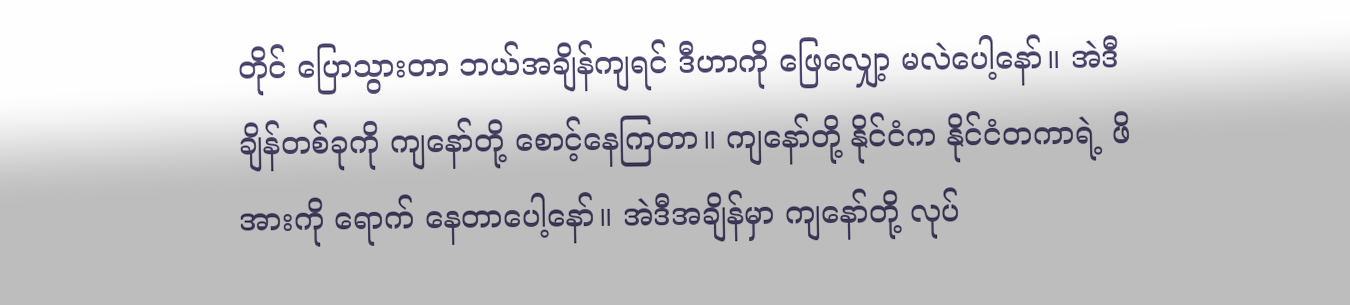တိုင် ပြောသွားတာ ဘယ်အချိန်ကျရင် ဒီဟာကို ဖြေလျှော့ မလဲပေါ့နော်။ အဲဒီချိန်တစ်ခုကို ကျနော်တို့ စောင့်နေကြတာ။ ကျနော်တို့ နိုင်ငံက နိုင်ငံတကာရဲ့ ဖိအားကို ရောက် နေတာပေါ့နော်။ အဲဒီအချိန်မှာ ကျနော်တို့ လုပ်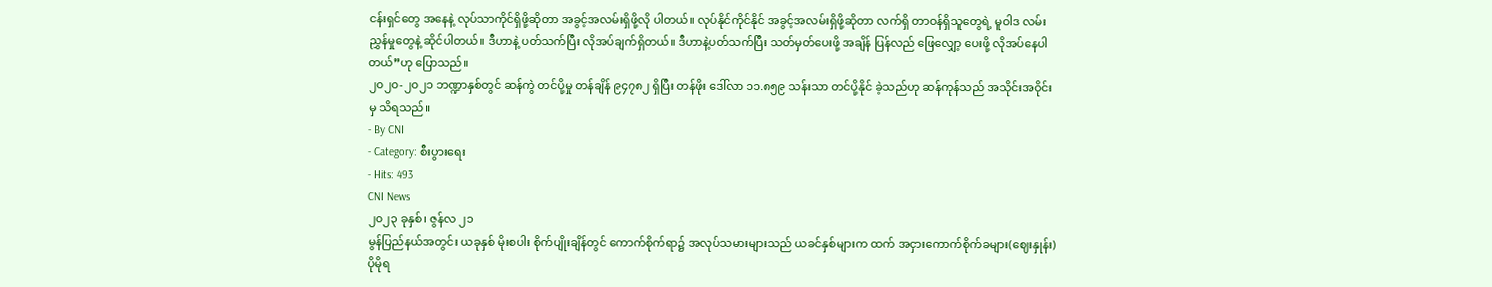ငန်းရှင်တွေ အနေနဲ့ လုပ်သာကိုင်ရှိဖို့ဆိုတာ အခွင့်အလမ်းရှိဖို့လို ပါတယ်။ လုပ်နိုင်ကိုင်နိုင် အခွင့်အလမ်းရှိဖို့ဆိုတာ လက်ရှိ တာဝန်ရှိသူတွေရဲ့ မူဝါဒ လမ်းညွှန်မှုတွေနဲ့ ဆိုင်ပါတယ်။ ဒီဟာနဲ့ ပတ်သက်ပြီး လိုအပ်ချက်ရှိတယ်။ ဒီဟာနဲ့ပတ်သက်ပြီး သတ်မှတ်ပေးဖို့ အချိန် ပြန်လည် ဖြေလျှော့ ပေးဖို့ လိုအပ်နေပါတယ်”ဟု ပြောသည်။
၂၀၂၀-၂၀၂၁ ဘဏ္ဍာနှစ်တွင် ဆန်ကွဲ တင်ပို့မှု တန်ချိန် ၉၄၇၈၂ ရှိပြီး တန်ဖိုး ဒေါ်လာ ၁၁.၈၅၉ သန်းသာ တင်ပို့နိုင် ခဲ့သည်ဟု ဆန်ကုန်သည် အသိုင်းအဝိုင်းမှ သိရသည်။
- By CNI
- Category: စီးပွားရေး
- Hits: 493
CNI News
၂၀၂၃ ခုနှစ်၊ ဇွန်လ ၂၁
မွန်ပြည်နယ်အတွင်း ယခုနှစ် မိုးစပါး စိုက်ပျိုးချိန်တွင် ကောက်စိုက်ရာ၌ အလုပ်သမားများသည် ယခင်နှစ်များက ထက် အငှားကောက်စိုက်ခများ(ဈေးနှုန်း) ပိုမိုရ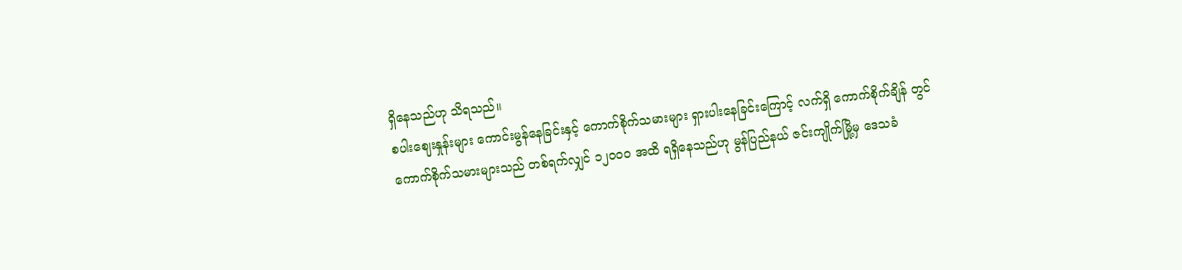ရှိနေသည်ဟု သိရသည်။
စပါးဈေးနှုန်းများ ကောင်းမွန်နေခြင်းနှင့် ကောက်စိုက်သမားများ ရှားပါးနေခြင်းကြောင့် လက်ရှိ ကောက်စိုက်ချိန် တွင် ကောက်စိုက်သမားများသည် တစ်ရက်လျှင် ၁၂၀၀၀ အထိ ရရှိနေသည်ဟု မွန်ပြည်နယ် ဇင်းကျိုက်မြို့မှ ဒေသခံ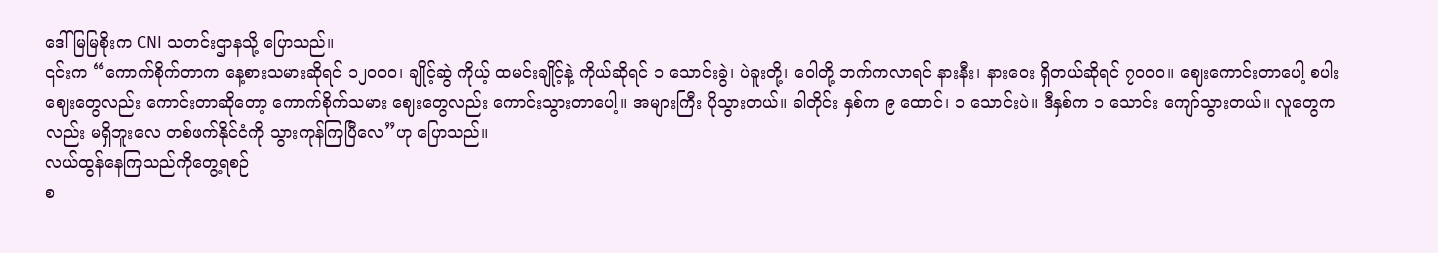ဒေါ်မြမြစိုးက CNI သတင်းဌာနသို့ ပြောသည်။
၎င်းက “ကောက်စိုက်တာက နေ့စားသမားဆိုရင် ၁၂၀၀၀၊ ချိုင့်ဆွဲ ကိုယ့် ထမင်းချိုင့်နဲ့ ကိုယ်ဆိုရင် ၁ သောင်းခွဲ၊ ပဲခူးတို့၊ ဝေါတို့ ဘက်ကလာရင် နားနီး၊ နားဝေး ရှိတယ်ဆိုရင် ၇၀၀၀။ ဈေးကောင်းတာပေါ့ စပါးဈေးတွေလည်း ကောင်းတာဆိုတော့ ကောက်စိုက်သမား ဈေးတွေလည်း ကောင်းသွားတာပေါ့။ အများကြီး ပိုသွားတယ်။ ခါတိုင်း နှစ်က ၉ ထောင်၊ ၁ သောင်းပဲ။ ဒီနှစ်က ၁ သောင်း ကျော်သွားတယ်။ လူတွေကလည်း မရှိဘူးလေ တစ်ဖက်နိုင်ငံကို သွားကုန်ကြပြီလေ”ဟု ပြောသည်။
လယ်ထွန်နေကြသည်ကိုတွေ့ရစဉ်
စ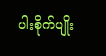ပါးစိုက်ပျိုး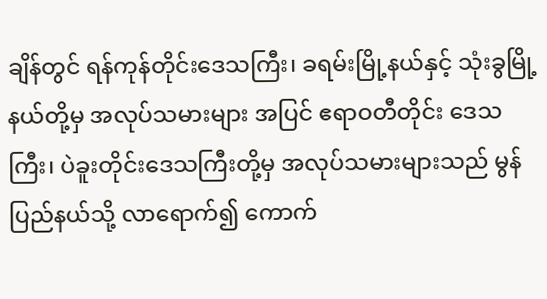ချိန်တွင် ရန်ကုန်တိုင်းဒေသကြီး၊ ခရမ်းမြို့နယ်နှင့် သုံးခွမြို့နယ်တို့မှ အလုပ်သမားများ အပြင် ဧရာဝတီတိုင်း ဒေသကြီး၊ ပဲခူးတိုင်းဒေသကြီးတို့မှ အလုပ်သမားများသည် မွန်ပြည်နယ်သို့ လာရောက်၍ ကောက်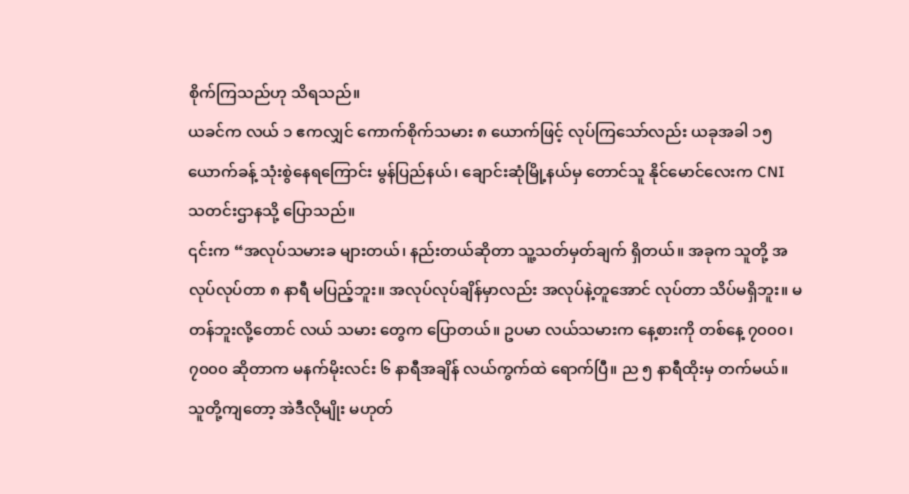စိုက်ကြသည်ဟု သိရသည်။
ယခင်က လယ် ၁ ဧကလျှင် ကောက်စိုက်သမား ၈ ယောက်ဖြင့် လုပ်ကြသော်လည်း ယခုအခါ ၁၅ ယောက်ခန့် သုံးစွဲနေရကြောင်း မွန်ပြည်နယ်၊ ချောင်းဆုံမြို့နယ်မှ တောင်သူ နိုင်မောင်လေးက CNI သတင်းဌာနသို့ ပြောသည်။
၎င်းက “အလုပ်သမားခ များတယ်၊ နည်းတယ်ဆိုတာ သူ့သတ်မှတ်ချက် ရှိတယ်။ အခုက သူတို့ အလုပ်လုပ်တာ ၈ နာရီ မပြည့်ဘူး။ အလုပ်လုပ်ချိန်မှာလည်း အလုပ်နဲ့တူအောင် လုပ်တာ သိပ်မရှိဘူး။ မတန်ဘူးလို့တောင် လယ် သမား တွေက ပြောတယ်။ ဥပမာ လယ်သမားက နေ့စားကို တစ်နေ့ ၇၀၀၀၊ ၇၀၀၀ ဆိုတာက မနက်မိုးလင်း ၆ နာရီအချိန် လယ်ကွက်ထဲ ရောက်ပြီ။ ည ၅ နာရီထိုးမှ တက်မယ်။ သူတို့ကျတော့ အဲဒီလိုမျိုး မဟုတ်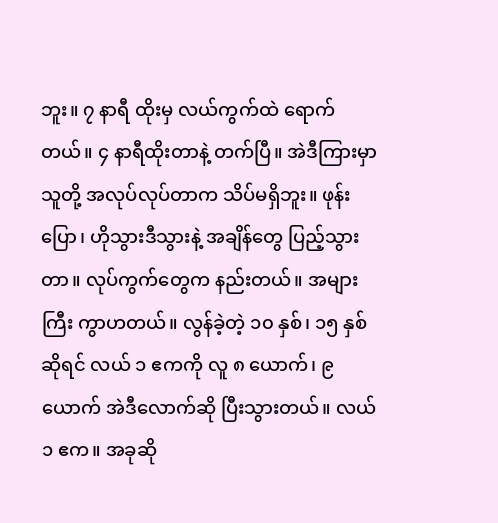ဘူး။ ၇ နာရီ ထိုးမှ လယ်ကွက်ထဲ ရောက်တယ်။ ၄ နာရီထိုးတာနဲ့ တက်ပြီ။ အဲဒီကြားမှာ သူတို့ အလုပ်လုပ်တာက သိပ်မရှိဘူး။ ဖုန်းပြော၊ ဟိုသွားဒီသွားနဲ့ အချိန်တွေ ပြည့်သွားတာ။ လုပ်ကွက်တွေက နည်းတယ်။ အများကြီး ကွာဟတယ်။ လွန်ခဲ့တဲ့ ၁၀ နှစ်၊ ၁၅ နှစ်ဆိုရင် လယ် ၁ ဧကကို လူ ၈ ယောက်၊ ၉ ယောက် အဲဒီလောက်ဆို ပြီးသွားတယ်။ လယ် ၁ ဧက။ အခုဆို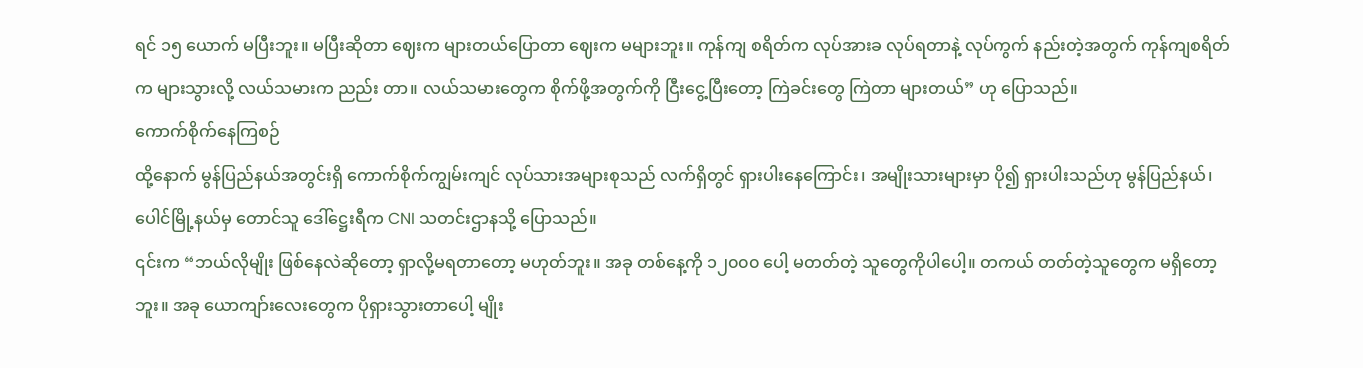ရင် ၁၅ ယောက် မပြီးဘူး။ မပြီးဆိုတာ ဈေးက များတယ်ပြောတာ ဈေးက မများဘူး။ ကုန်ကျ စရိတ်က လုပ်အားခ လုပ်ရတာနဲ့ လုပ်ကွက် နည်းတဲ့အတွက် ကုန်ကျစရိတ်က များသွားလို့ လယ်သမားက ညည်း တာ။ လယ်သမားတွေက စိုက်ဖို့အတွက်ကို ငြီးငွေ့ပြီးတော့ ကြဲခင်းတွေ ကြဲတာ များတယ်” ဟု ပြောသည်။
ကောက်စိုက်နေကြစဉ်
ထို့နောက် မွန်ပြည်နယ်အတွင်းရှိ ကောက်စိုက်ကျွမ်းကျင် လုပ်သားအများစုသည် လက်ရှိတွင် ရှားပါးနေကြောင်း၊ အမျိုးသားများမှာ ပို၍ ရှားပါးသည်ဟု မွန်ပြည်နယ်၊ ပေါင်မြို့နယ်မှ တောင်သူ ဒေါ်ဋ္ဌေးရီက CNI သတင်းဌာနသို့ ပြောသည်။
၎င်းက “ဘယ်လိုမျိုး ဖြစ်နေလဲဆိုတော့ ရှာလို့မရတာတော့ မဟုတ်ဘူး။ အခု တစ်နေ့ကို ၁၂၀၀၀ ပေါ့ မတတ်တဲ့ သူတွေကိုပါပေါ့။ တကယ် တတ်တဲ့သူတွေက မရှိတော့ဘူး။ အခု ယောကျာ်းလေးတွေက ပိုရှားသွားတာပေါ့ မျိုး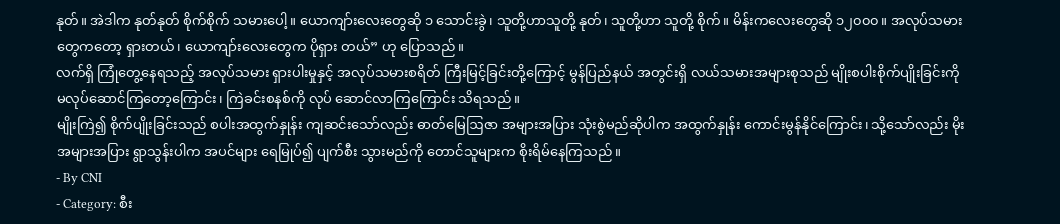နုတ်။ အဲဒါက နုတ်နုတ် စိုက်စိုက် သမားပေါ့။ ယောကျာ်းလေးတွေဆို ၁ သောင်းခွဲ၊ သူတို့ဟာသူတို့ နုတ်၊ သူတို့ဟာ သူတို့ စိုက်။ မိန်းကလေးတွေဆို ၁၂၀၀၀။ အလုပ်သမားတွေကတော့ ရှားတယ်၊ ယောကျာ်းလေးတွေက ပိုရှား တယ်” ဟု ပြောသည်။
လက်ရှိ ကြုံတွေ့နေရသည့် အလုပ်သမား ရှားပါးမှုနှင့် အလုပ်သမားစရိတ် ကြီးမြင့်ခြင်းတို့ကြောင့် မွန်ပြည်နယ် အတွင်းရှိ လယ်သမားအများစုသည် မျိုးစပါးစိုက်ပျိုးခြင်းကို မလုပ်ဆောင်ကြတော့ကြောင်း၊ ကြဲခင်းစနစ်ကို လုပ် ဆောင်လာကြကြောင်း သိရသည်။
မျိုးကြဲ၍ စိုက်ပျိုးခြင်းသည် စပါးအထွက်နှုန်း ကျဆင်းသော်လည်း ဓာတ်မြေဩဇာ အများအပြား သုံးစွဲမည်ဆိုပါက အထွက်နှုန်း ကောင်းမွန်နိုင်ကြောင်း၊ သို့သော်လည်း မိုးအများအပြား ရွာသွန်းပါက အပင်များ ရေမြုပ်၍ ပျက်စီး သွားမည်ကို တောင်သူများက စိုးရိမ်နေကြသည်။
- By CNI
- Category: စီး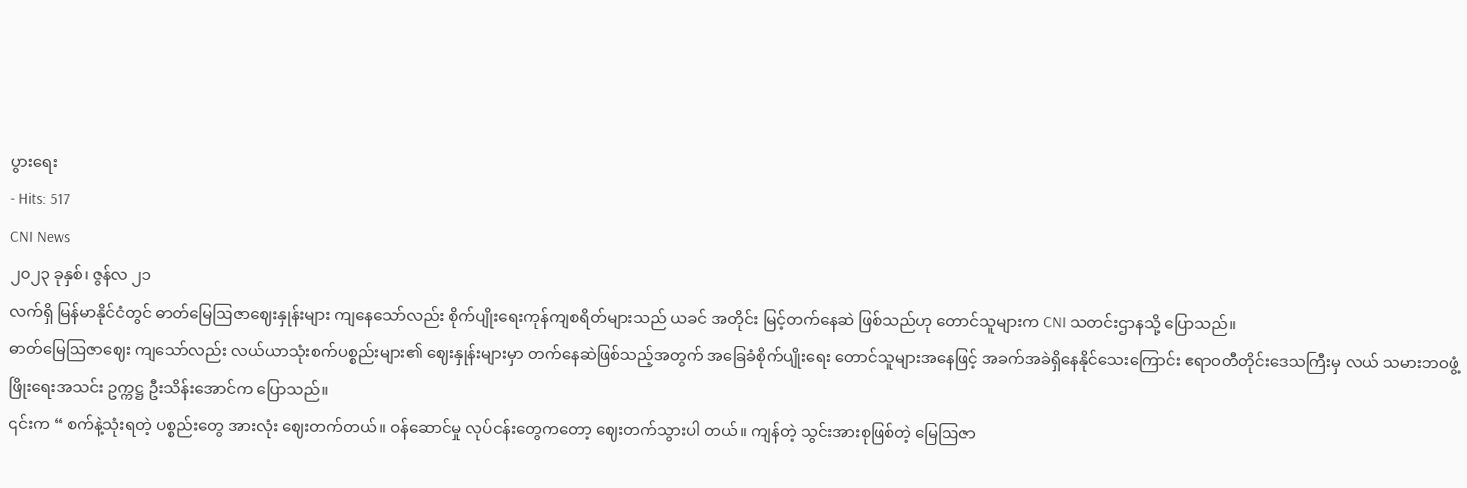ပွားရေး
- Hits: 517
CNI News
၂၀၂၃ ခုနှစ်၊ ဇွန်လ ၂၁
လက်ရှိ မြန်မာနိုင်ငံတွင် ဓာတ်မြေဩဇာဈေးနှုန်းများ ကျနေသော်လည်း စိုက်ပျိုးရေးကုန်ကျစရိတ်များသည် ယခင် အတိုင်း မြင့်တက်နေဆဲ ဖြစ်သည်ဟု တောင်သူများက CNI သတင်းဌာနသို့ ပြောသည်။
ဓာတ်မြေဩဇာဈေး ကျသော်လည်း လယ်ယာသုံးစက်ပစ္စည်းများ၏ ဈေးနှုန်းများမှာ တက်နေဆဲဖြစ်သည့်အတွက် အခြေခံစိုက်ပျိုးရေး တောင်သူများအနေဖြင့် အခက်အခဲရှိနေနိုင်သေးကြောင်း ဧရာဝတီတိုင်းဒေသကြီးမှ လယ် သမားဘဝဖွံ့ဖြိုးရေးအသင်း ဥက္ကဋ္ဌ ဦးသိန်းအောင်က ပြောသည်။
၎င်းက “ စက်နဲ့သုံးရတဲ့ ပစ္စည်းတွေ အားလုံး ဈေးတက်တယ်။ ဝန်ဆောင်မှု လုပ်ငန်းတွေကတော့ ဈေးတက်သွားပါ တယ်။ ကျန်တဲ့ သွင်းအားစုဖြစ်တဲ့ မြေဩဇာ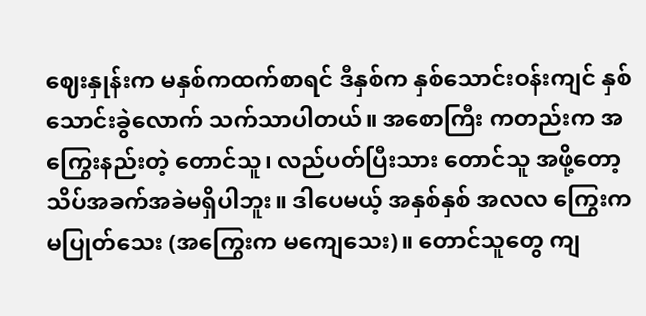ဈေးနှုန်းက မနှစ်ကထက်စာရင် ဒီနှစ်က နှစ်သောင်းဝန်းကျင် နှစ်သောင်းခွဲလောက် သက်သာပါတယ်။ အစောကြီး ကတည်းက အကြွေးနည်းတဲ့ တောင်သူ၊ လည်ပတ်ပြီးသား တောင်သူ အဖို့တော့ သိပ်အခက်အခဲမရှိပါဘူး။ ဒါပေမယ့် အနှစ်နှစ် အလလ ကြွေးက မပြုတ်သေး (အကြွေးက မကျေသေး)။ တောင်သူတွေ ကျ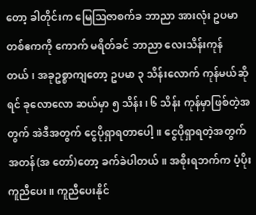တော့ ခါတိုင်းက မြေဩဇာစက်ခ ဘာညာ အားလုံး ဥပမာ တစ်ဧကကို ကောက် မရိတ်ခင် ဘာညာ လေးသိန်းကုန်တယ်၊ အခုဥစ္စာကျတော့ ဥပမာ ၃ သိန်းလောက် ကုန်မယ်ဆိုရင် ခုလောလော ဆယ်မှာ ၅ သိန်း၊ ၆ သိန်း ကုန်မှာဖြစ်တဲ့အတွက် အဲဒီအတွက် ငွေပိုရှာရတာပေါ့။ ငွေပိုရှာရတဲ့အတွက် အတန်(အ တော်)တော့ ခက်ခဲပါတယ်။ အစိုးရဘက်က ပံ့ပိုးကူညီပေး။ ကူညီပေးနိုင်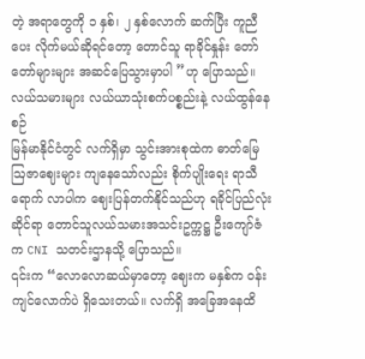တဲ့ အရာတွေကို ၁ နှစ်၊ ၂ နှစ်လောက် ဆက်ပြီး ကူညီပေး လိုက်မယ်ဆိုရင်တော့ တောင်သူ ရာခိုင်နှုန်း တော်တော်များများ အဆင်ပြေသွားမှာပါ ”ဟု ပြောသည်။
လယ်သမားများ လယ်ယာသုံးစက်ပစ္စည်းနဲ့ လယ်ထွန်နေစဉ်
မြန်မာနိုင်ငံတွင် လက်ရှိမှာ သွင်းအားစုထဲက ဓာတ်မြေဩဇာဈေးများ ကျနေသော်လည်း စိုက်ပျိုးရေး ရာသီရောက် လာပါက ဈေးပြန်တက်နိုင်သည်ဟု ရခိုင်ပြည်လုံးဆိုင်ရာ တောင်သူလယ်သမားအသင်းဥက္ကဋ္ဌ ဦးကျော်ဇံက CNI သတင်းဌာနသို့ ပြောသည်။
၎င်းက “လောလောဆယ်မှာတော့ ဈေးက မနှစ်က ဝန်းကျင်လောက်ပဲ ရှိသေးတယ်။ လက်ရှိ အခြေအနေထိ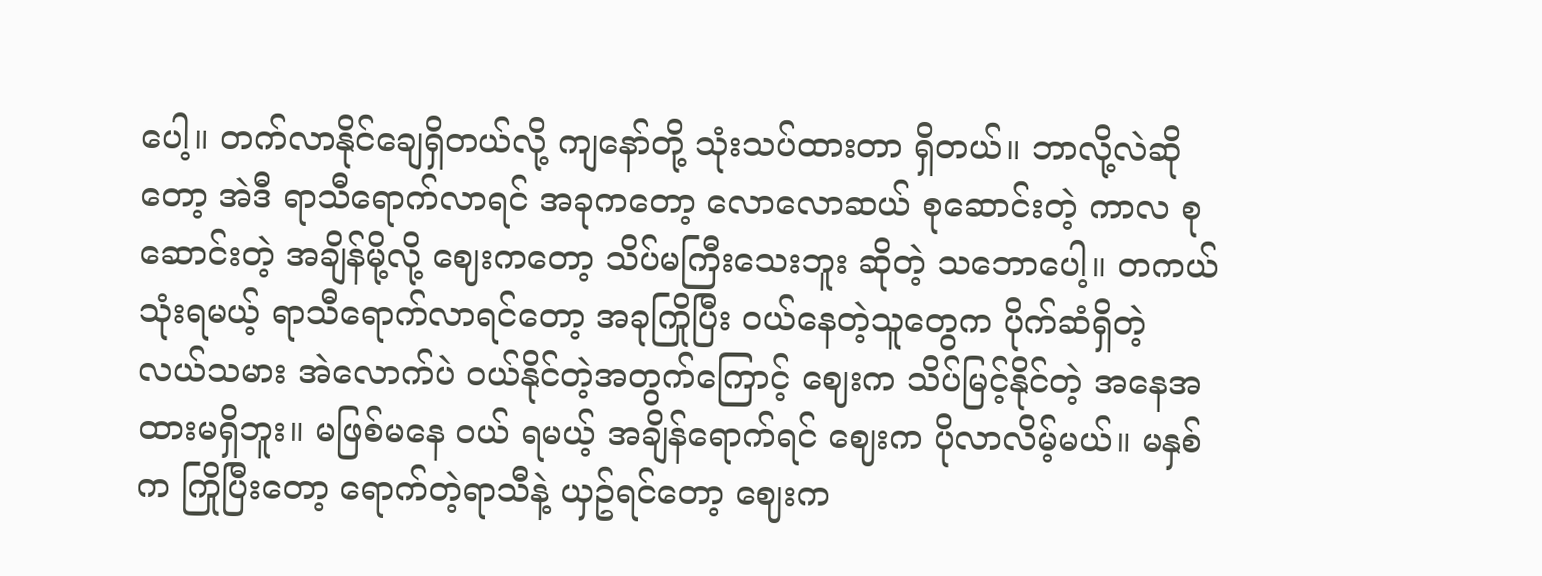ပေါ့။ တက်လာနိုင်ချေရှိတယ်လို့ ကျနော်တို့ သုံးသပ်ထားတာ ရှိတယ်။ ဘာလို့လဲဆိုတော့ အဲဒီ ရာသီရောက်လာရင် အခုကတော့ လောလောဆယ် စုဆောင်းတဲ့ ကာလ စုဆောင်းတဲ့ အချိန်မို့လို့ ဈေးကတော့ သိပ်မကြီးသေးဘူး ဆိုတဲ့ သဘောပေါ့။ တကယ်သုံးရမယ့် ရာသီရောက်လာရင်တော့ အခုကြိုပြီး ဝယ်နေတဲ့သူတွေက ပိုက်ဆံရှိတဲ့ လယ်သမား အဲလောက်ပဲ ဝယ်နိုင်တဲ့အတွက်ကြောင့် ဈေးက သိပ်မြင့်နိုင်တဲ့ အနေအထားမရှိဘူး။ မဖြစ်မနေ ဝယ် ရမယ့် အချိန်ရောက်ရင် ဈေးက ပိုလာလိမ့်မယ်။ မနှစ်က ကြိုပြီးတော့ ရောက်တဲ့ရာသီနဲ့ ယှဥ်ရင်တော့ ဈေးက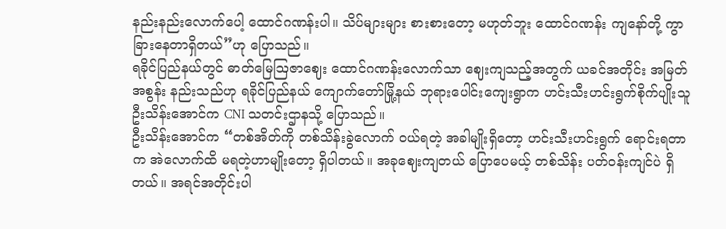နည်းနည်းလောက်ပေါ့ ထောင်ဂဏန်းပါ။ သိပ်များများ စားစားတော့ မဟုတ်ဘူး ထောင်ဂဏန်း ကျနော်တို့ ကွာ ခြားနေတာရှိတယ်”ဟု ပြောသည်။
ရခိုင်ပြည်နယ်တွင် ဓာတ်မြေဩဇာဈေး ထောင်ဂဏန်းလောက်သာ ဈေးကျသည့်အတွက် ယခင်အတိုင်း အမြတ် အစွန်း နည်းသည်ဟု ရခိုင်ပြည်နယ် ကျောက်တော်မြို့နယ် ဘုရားပေါင်းကျေးရွာက ဟင်းသီးဟင်းရွက်စိုက်ပျိုးသူ ဦးသိန်းအောင်က CNI သတင်းဌာနသို့ ပြောသည်။
ဦးသိန်းအောင်က “တစ်အိတ်ကို တစ်သိန်းခွဲလောက် ဝယ်ရတဲ့ အခါမျိုးရှိတော့ ဟင်းသီးဟင်းရွက် ရောင်းရတာက အဲလောက်ထိ မရတဲ့ဟာမျိုးတော့ ရှိပါတယ်။ အခုဈေးကျတယ် ပြောပေမယ့် တစ်သိန်း ပတ်ဝန်းကျင်ပဲ ရှိတယ်။ အရင်အတိုင်းပါ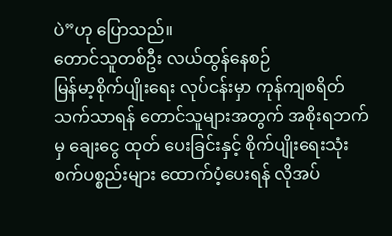ပဲ”ဟု ပြောသည်။
တောင်သူတစ်ဦး လယ်ထွန်နေစဉ်
မြန်မာ့စိုက်ပျိုးရေး လုပ်ငန်းမှာ ကုန်ကျစရိတ် သက်သာရန် တောင်သူများအတွက် အစိုးရဘက်မှ ချေးငွေ ထုတ် ပေးခြင်းနှင့် စိုက်ပျိုးရေးသုံး စက်ပစ္စည်းများ ထောက်ပံ့ပေးရန် လိုအပ်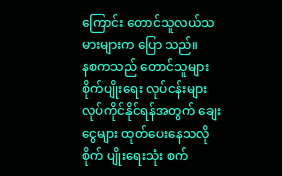ကြောင်း တောင်သူလယ်သမားများက ပြော သည်။
နစကသည် တောင်သူများ စိုက်ပျိုးရေး လုပ်ငန်းများ လုပ်ကိုင်နိုင်ရန်အတွက် ချေးငွေများ ထုတ်ပေးနေသလို စိုက် ပျိုးရေးသုံး စက်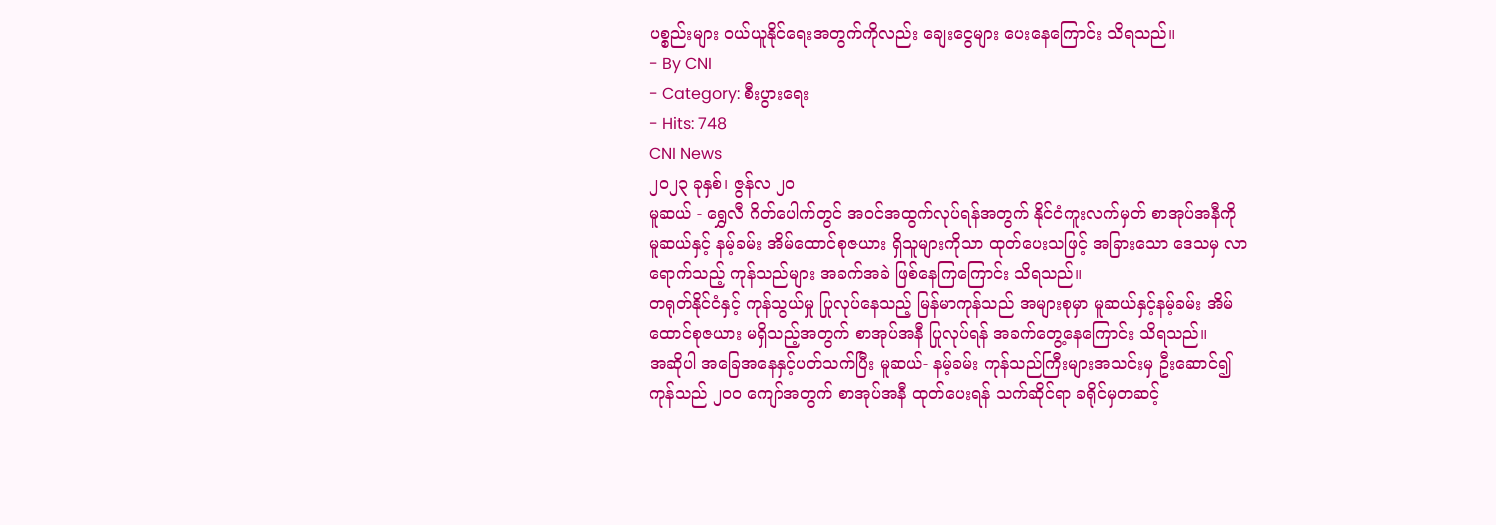ပစ္စည်းများ ဝယ်ယူနိုင်ရေးအတွက်ကိုလည်း ချေးငွေများ ပေးနေကြောင်း သိရသည်။
- By CNI
- Category: စီးပွားရေး
- Hits: 748
CNI News
၂၀၂၃ ခုနှစ်၊ ဇွန်လ ၂၀
မူဆယ် - ရွှေလီ ဂိတ်ပေါက်တွင် အဝင်အထွက်လုပ်ရန်အတွက် နိုင်ငံကူးလက်မှတ် စာအုပ်အနီကို မူဆယ်နှင့် နမ့်ခမ်း အိမ်ထောင်စုဇယား ရှိသူများကိုသာ ထုတ်ပေးသဖြင့် အခြားသော ဒေသမှ လာရောက်သည့် ကုန်သည်များ အခက်အခဲ ဖြစ်နေကြကြောင်း သိရသည်။
တရုတ်နိုင်ငံနှင့် ကုန်သွယ်မှု ပြုလုပ်နေသည့် မြန်မာကုန်သည် အများစုမှာ မူဆယ်နှင့်နမ့်ခမ်း အိမ်ထောင်စုဇယား မရှိသည့်အတွက် စာအုပ်အနီ ပြုလုပ်ရန် အခက်တွေ့နေကြောင်း သိရသည်။
အဆိုပါ အခြေအနေနှင့်ပတ်သက်ပြီး မူဆယ်- နမ့်ခမ်း ကုန်သည်ကြီးများအသင်းမှ ဦးဆောင်၍ ကုန်သည် ၂၀၀ ကျော်အတွက် စာအုပ်အနီ ထုတ်ပေးရန် သက်ဆိုင်ရာ ခရိုင်မှတဆင့်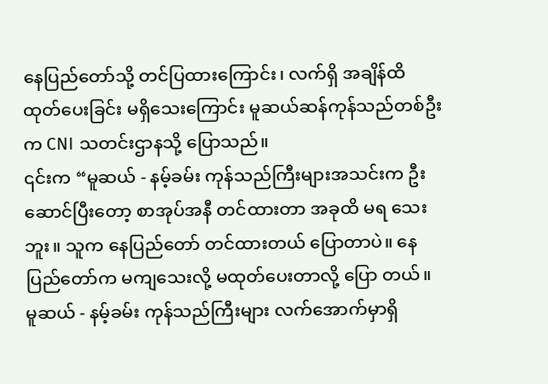နေပြည်တော်သို့ တင်ပြထားကြောင်း၊ လက်ရှိ အချိန်ထိ ထုတ်ပေးခြင်း မရှိသေးကြောင်း မူဆယ်ဆန်ကုန်သည်တစ်ဦးက CNI သတင်းဌာနသို့ ပြောသည်။
၎င်းက “မူဆယ် - နမ့်ခမ်း ကုန်သည်ကြီးများအသင်းက ဦးဆောင်ပြီးတော့ စာအုပ်အနီ တင်ထားတာ အခုထိ မရ သေးဘူး။ သူက နေပြည်တော် တင်ထားတယ် ပြောတာပဲ။ နေပြည်တော်က မကျသေးလို့ မထုတ်ပေးတာလို့ ပြော တယ်။ မူဆယ် - နမ့်ခမ်း ကုန်သည်ကြီးများ လက်အောက်မှာရှိ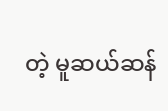တဲ့ မူဆယ်ဆန်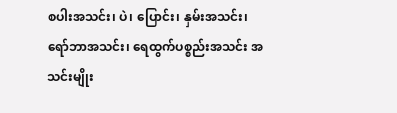စပါးအသင်း၊ ပဲ၊ ပြောင်း၊ နှမ်းအသင်း၊ ရော်ဘာအသင်း၊ ရေထွက်ပစ္စည်းအသင်း အသင်းမျိုး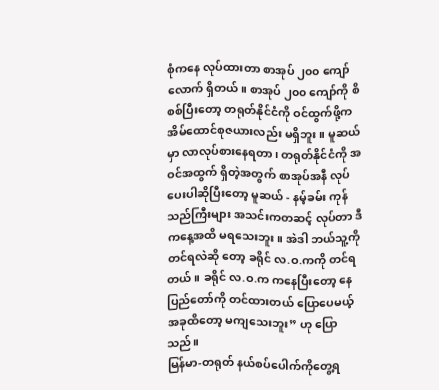စုံကနေ လုပ်ထားတာ စာအုပ် ၂၀၀ ကျော်လောက် ရှိတယ်။ စာအုပ် ၂၀၀ ကျော်ကို စိစစ်ပြီးတော့ တရုတ်နိုင်ငံကို ဝင်ထွက်ဖို့က အိမ်ထောင်စုဇယားလည်း မရှိဘူး။ မူဆယ်မှာ လာလုပ်စားနေရတာ၊ တရုတ်နိုင်ငံကို အဝင်အထွက် ရှိတဲ့အတွက် စာအုပ်အနီ လုပ်ပေးပါဆိုပြီးတော့ မူဆယ် - နမ့်ခမ်း ကုန်သည်ကြီးများ အသင်းကတဆင့် လုပ်တာ ဒီကနေ့အထိ မရသေးဘူး။ အဲဒါ ဘယ်သူ့ကို တင်ရလဲဆို တော့ ခရိုင် လ.ဝ.ကကို တင်ရတယ်။ ခရိုင် လ.ဝ.က ကနေပြီးတော့ နေပြည်တော်ကို တင်ထားတယ် ပြောပေမယ့် အခုထိတော့ မကျသေးဘူး” ဟု ပြောသည်။
မြန်မာ-တရုတ် နယ်စပ်ပေါက်ကိုတွေ့ရ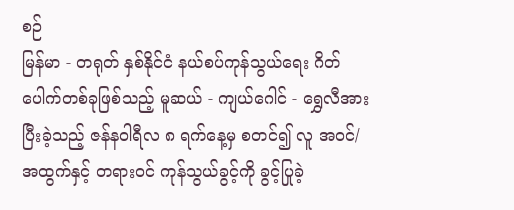စဉ်
မြန်မာ - တရုတ် နှစ်နိုင်ငံ နယ်စပ်ကုန်သွယ်ရေး ဂိတ်ပေါက်တစ်ခုဖြစ်သည့် မူဆယ် - ကျယ်ဂေါင် - ရွှေလီအား ပြီးခဲ့သည့် ဇန်နဝါရီလ ၈ ရက်နေ့မှ စတင်၍ လူ အဝင်/အထွက်နှင့် တရားဝင် ကုန်သွယ်ခွင့်ကို ခွင့်ပြုခဲ့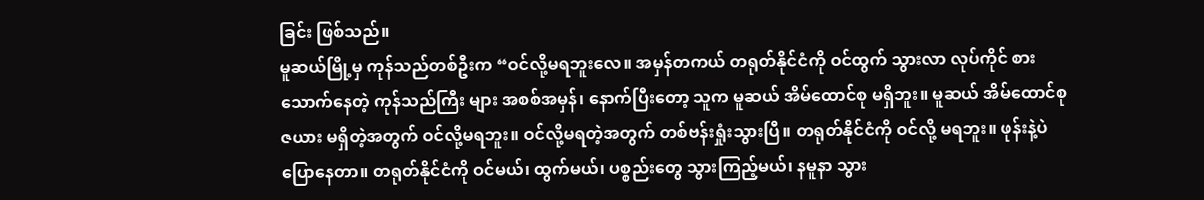ခြင်း ဖြစ်သည်။
မူဆယ်မြို့မှ ကုန်သည်တစ်ဦးက “ဝင်လို့မရဘူးလေ။ အမှန်တကယ် တရုတ်နိုင်ငံကို ဝင်ထွက် သွားလာ လုပ်ကိုင် စားသောက်နေတဲ့ ကုန်သည်ကြီး များ အစစ်အမှန်၊ နောက်ပြီးတော့ သူက မူဆယ် အိမ်ထောင်စု မရှိဘူး။ မူဆယ် အိမ်ထောင်စုဇယား မရှိတဲ့အတွက် ဝင်လို့မရဘူး။ ဝင်လို့မရတဲ့အတွက် တစ်ဗန်းရှုံးသွားပြီ။ တရုတ်နိုင်ငံကို ဝင်လို့ မရဘူး။ ဖုန်းနဲ့ပဲ ပြောနေတာ။ တရုတ်နိုင်ငံကို ဝင်မယ်၊ ထွက်မယ်၊ ပစ္စည်းတွေ သွားကြည့်မယ်၊ နမူနာ သွား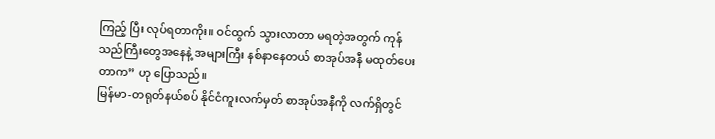ကြည့် ပြီး လုပ်ရတာကိုး။ ဝင်ထွက် သွားလာတာ မရတဲ့အတွက် ကုန်သည်ကြီးတွေအနေနဲ့ အများကြီး နစ်နာနေတယ် စာအုပ်အနီ မထုတ်ပေးတာက” ဟု ပြောသည်။
မြန်မာ-တရုတ်နယ်စပ် နိုင်ငံကူးလက်မှတ် စာအုပ်အနီကို လက်ရှိတွင်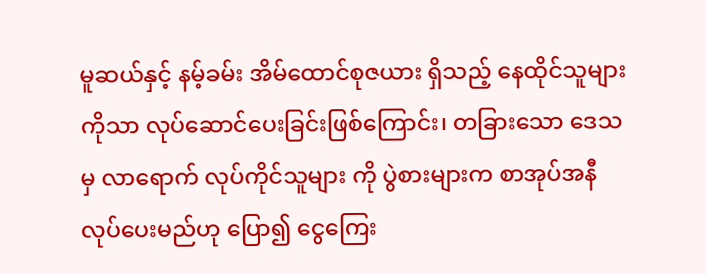မူဆယ်နှင့် နမ့်ခမ်း အိမ်ထောင်စုဇယား ရှိသည့် နေထိုင်သူများကိုသာ လုပ်ဆောင်ပေးခြင်းဖြစ်ကြောင်း၊ တခြားသော ဒေသမှ လာရောက် လုပ်ကိုင်သူများ ကို ပွဲစားများက စာအုပ်အနီ လုပ်ပေးမည်ဟု ပြော၍ ငွေကြေး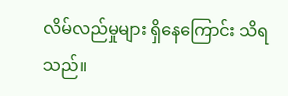လိမ်လည်မှုများ ရှိနေကြောင်း သိရသည်။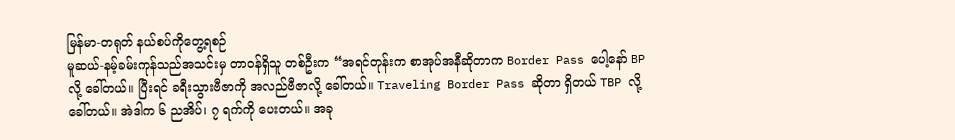မြန်မာ-တရုတ် နယ်စပ်ကိုတွေ့ရစဉ်
မူဆယ်-နမ့်ခမ်းကုန်သည်အသင်းမှ တာဝန်ရှိသူ တစ်ဦးက “အရင်တုန်းက စာအုပ်အနီဆိုတာက Border Pass ပေါ့နော် BP လို့ ခေါ်တယ်။ ပြီးရင် ခရီးသွားဗီဇာကို အလည်ဗီဇာလို့ ခေါ်တယ်။ Traveling Border Pass ဆိုတာ ရှိတယ် TBP လို့ ခေါ်တယ်။ အဲဒါက ၆ ညအိပ်၊ ၇ ရက်ကို ပေးတယ်။ အခု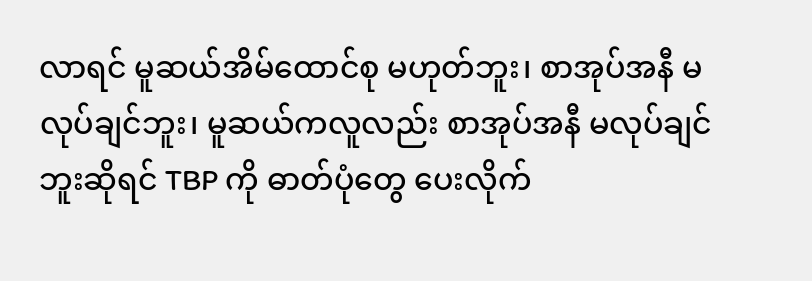လာရင် မူဆယ်အိမ်ထောင်စု မဟုတ်ဘူး၊ စာအုပ်အနီ မလုပ်ချင်ဘူး၊ မူဆယ်ကလူလည်း စာအုပ်အနီ မလုပ်ချင်ဘူးဆိုရင် TBP ကို ဓာတ်ပုံတွေ ပေးလိုက်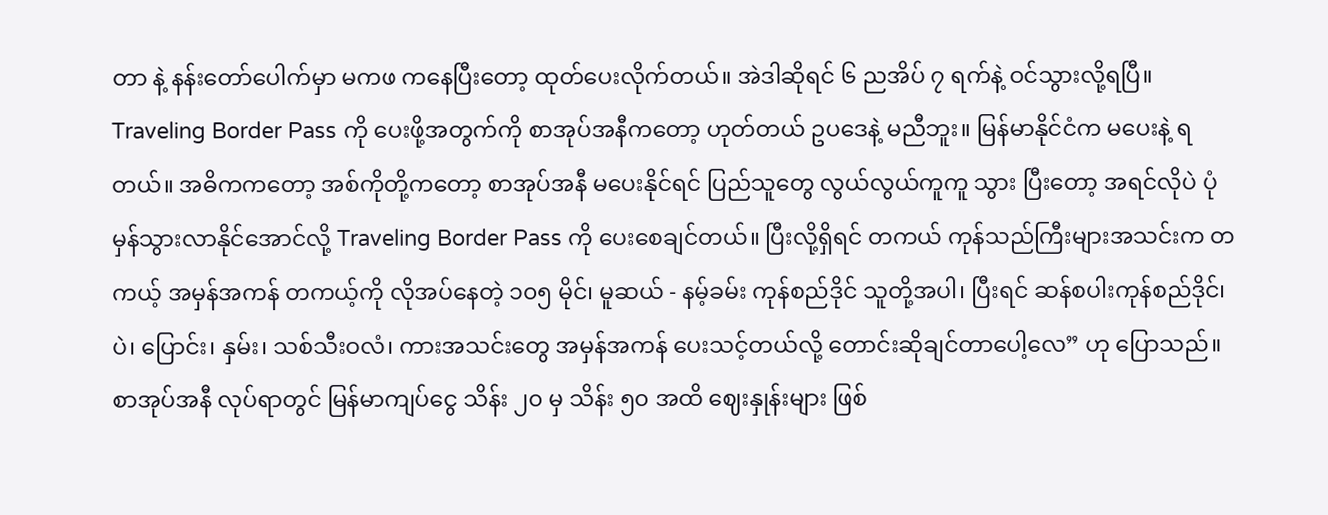တာ နဲ့ နန်းတော်ပေါက်မှာ မကဖ ကနေပြီးတော့ ထုတ်ပေးလိုက်တယ်။ အဲဒါဆိုရင် ၆ ညအိပ် ၇ ရက်နဲ့ ဝင်သွားလို့ရပြီ။ Traveling Border Pass ကို ပေးဖို့အတွက်ကို စာအုပ်အနီကတော့ ဟုတ်တယ် ဥပဒေနဲ့ မညီဘူး။ မြန်မာနိုင်ငံက မပေးနဲ့ ရတယ်။ အဓိကကတော့ အစ်ကိုတို့ကတော့ စာအုပ်အနီ မပေးနိုင်ရင် ပြည်သူတွေ လွယ်လွယ်ကူကူ သွား ပြီးတော့ အရင်လိုပဲ ပုံမှန်သွားလာနိုင်အောင်လို့ Traveling Border Pass ကို ပေးစေချင်တယ်။ ပြီးလို့ရှိရင် တကယ် ကုန်သည်ကြီးများအသင်းက တကယ့် အမှန်အကန် တကယ့်ကို လိုအပ်နေတဲ့ ၁၀၅ မိုင်၊ မူဆယ် - နမ့်ခမ်း ကုန်စည်ဒိုင် သူတို့အပါ၊ ပြီးရင် ဆန်စပါးကုန်စည်ဒိုင်၊ ပဲ၊ ပြောင်း၊ နှမ်း၊ သစ်သီးဝလံ၊ ကားအသင်းတွေ အမှန်အကန် ပေးသင့်တယ်လို့ တောင်းဆိုချင်တာပေါ့လေ” ဟု ပြောသည်။
စာအုပ်အနီ လုပ်ရာတွင် မြန်မာကျပ်ငွေ သိန်း ၂၀ မှ သိန်း ၅၀ အထိ ဈေးနှုန်းများ ဖြစ်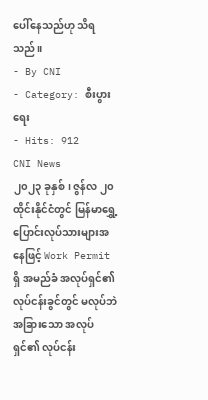ပေါ်နေသည်ဟု သိရသည်။
- By CNI
- Category: စီးပွားရေး
- Hits: 912
CNI News
၂၀၂၃ ခုနှစ်၊ ဇွန်လ ၂၀
ထိုင်းနိုင်ငံတွင် မြန်မာရွှေ့ပြောင်းလုပ်သားများအနေဖြင့် Work Permit ရှိ အမည်ခံ အလုပ်ရှင်၏ လုပ်ငန်းခွင်တွင် မလုပ်ဘဲ အခြားသော အလုပ်ရှင်၏ လုပ်ငန်း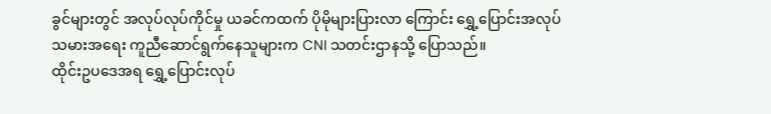ခွင်များတွင် အလုပ်လုပ်ကိုင်မှု ယခင်ကထက် ပိုမိုများပြားလာ ကြောင်း ရွှေ့ပြောင်းအလုပ်သမားအရေး ကူညီဆောင်ရွက်နေသူများက CNI သတင်းဌာနသို့ ပြောသည်။
ထိုင်းဥပဒေအရ ရွှေ့ပြောင်းလုပ်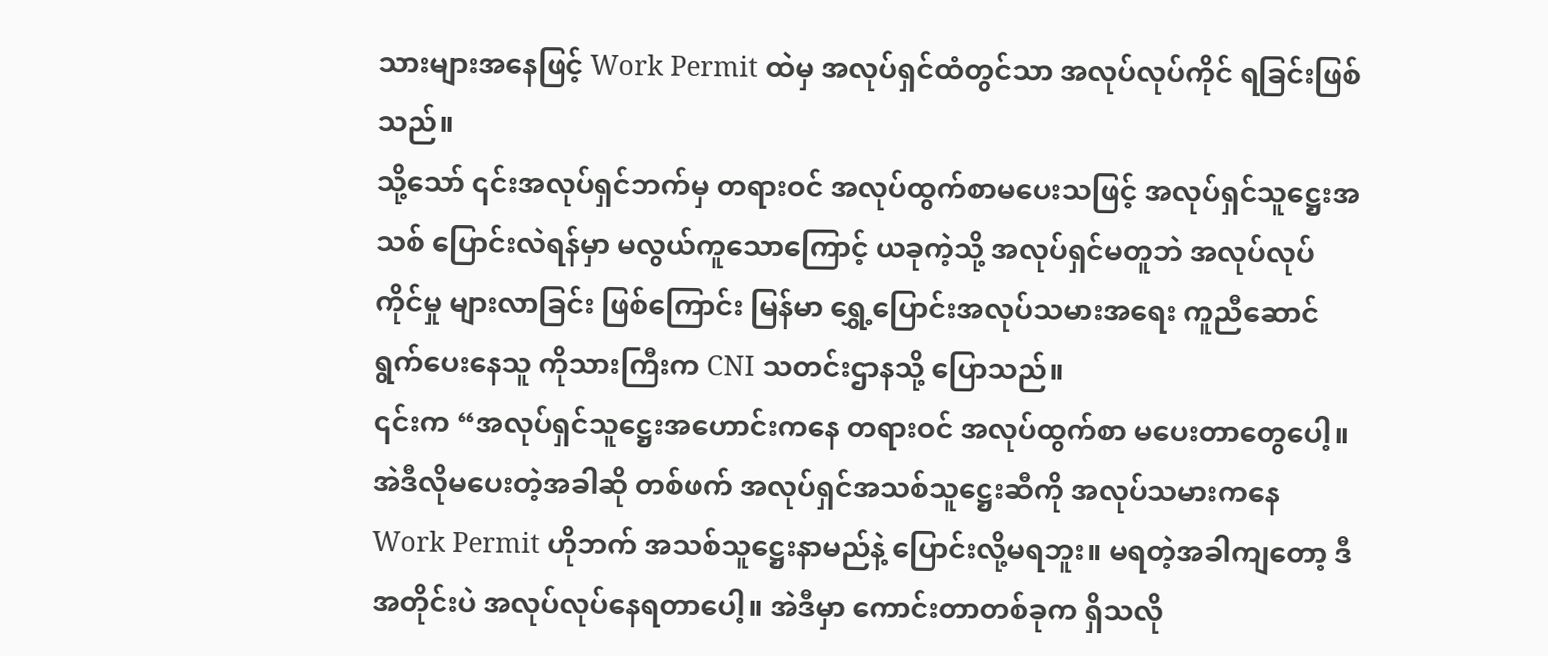သားများအနေဖြင့် Work Permit ထဲမှ အလုပ်ရှင်ထံတွင်သာ အလုပ်လုပ်ကိုင် ရခြင်းဖြစ်သည်။
သို့သော် ၎င်းအလုပ်ရှင်ဘက်မှ တရားဝင် အလုပ်ထွက်စာမပေးသဖြင့် အလုပ်ရှင်သူဋ္ဌေးအသစ် ပြောင်းလဲရန်မှာ မလွယ်ကူသောကြောင့် ယခုကဲ့သို့ အလုပ်ရှင်မတူဘဲ အလုပ်လုပ်ကိုင်မှု များလာခြင်း ဖြစ်ကြောင်း မြန်မာ ရွှေ့ပြောင်းအလုပ်သမားအရေး ကူညီဆောင်ရွက်ပေးနေသူ ကိုသားကြီးက CNI သတင်းဌာနသို့ ပြောသည်။
၎င်းက “အလုပ်ရှင်သူဋ္ဌေးအဟောင်းကနေ တရားဝင် အလုပ်ထွက်စာ မပေးတာတွေပေါ့။ အဲဒီလိုမပေးတဲ့အခါဆို တစ်ဖက် အလုပ်ရှင်အသစ်သူဋ္ဌေးဆီကို အလုပ်သမားကနေ Work Permit ဟိုဘက် အသစ်သူဋ္ဌေးနာမည်နဲ့ ပြောင်းလို့မရဘူး။ မရတဲ့အခါကျတော့ ဒီအတိုင်းပဲ အလုပ်လုပ်နေရတာပေါ့။ အဲဒီမှာ ကောင်းတာတစ်ခုက ရှိသလို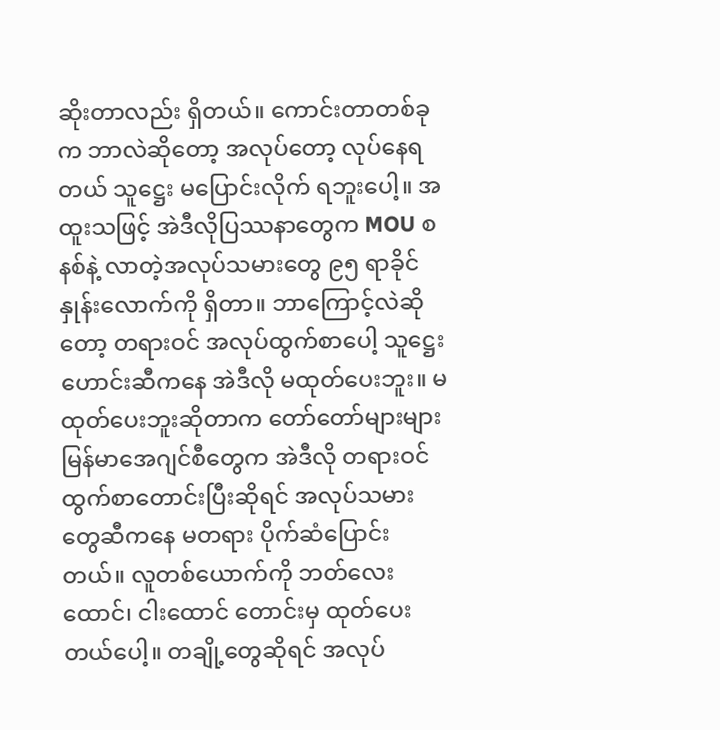ဆိုးတာလည်း ရှိတယ်။ ကောင်းတာတစ်ခုက ဘာလဲဆိုတော့ အလုပ်တော့ လုပ်နေရတယ် သူဋ္ဌေး မပြောင်းလိုက် ရဘူးပေါ့။ အထူးသဖြင့် အဲဒီလိုပြဿနာတွေက MOU စနစ်နဲ့ လာတဲ့အလုပ်သမားတွေ ၉၅ ရာခိုင်နှုန်းလောက်ကို ရှိတာ။ ဘာကြောင့်လဲဆိုတော့ တရားဝင် အလုပ်ထွက်စာပေါ့ သူဋ္ဌေးဟောင်းဆီကနေ အဲဒီလို မထုတ်ပေးဘူး။ မထုတ်ပေးဘူးဆိုတာက တော်တော်များများ မြန်မာအေဂျင်စီတွေက အဲဒီလို တရားဝင်ထွက်စာတောင်းပြီးဆိုရင် အလုပ်သမားတွေဆီကနေ မတရား ပိုက်ဆံပြောင်းတယ်။ လူတစ်ယောက်ကို ဘတ်လေးထောင်၊ ငါးထောင် တောင်းမှ ထုတ်ပေးတယ်ပေါ့။ တချို့တွေဆိုရင် အလုပ်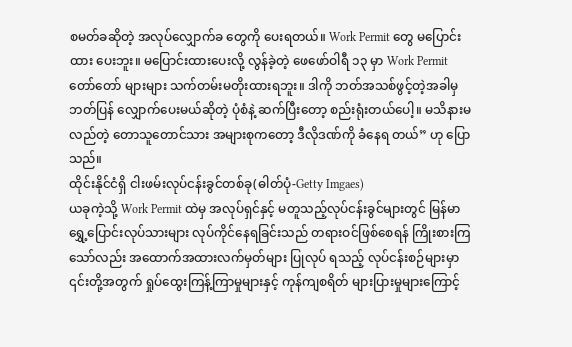စမတ်ခဆိုတဲ့ အလုပ်လျှောက်ခ တွေကို ပေးရတယ်။ Work Permit တွေ မပြောင်းထား ပေးဘူး။ မပြောင်းထားပေးလို့ လွန်ခဲ့တဲ့ ဖေဖော်ဝါရီ ၁၃ မှာ Work Permit တော်တော် များများ သက်တမ်းမတိုးထားရဘူး။ ဒါကို ဘတ်အသစ်ဖွင့်တဲ့အခါမှ ဘတ်ပြန် လျှောက်ပေးမယ်ဆိုတဲ့ ပုံစံနဲ့ ဆက်ပြီးတော့ စည်းရုံးတယ်ပေါ့။ မသိနားမလည်တဲ့ တောသူတောင်သား အများစုကတော့ ဒီလိုဒဏ်ကို ခံနေရ တယ်” ဟု ပြောသည်။
ထိုင်းနိုင်ငံရှိ ငါးဖမ်းလုပ်ငန်းခွင်တစ်ခု(ဓါတ်ပုံ-Getty Imgaes)
ယခုကဲ့သို့ Work Permit ထဲမှ အလုပ်ရှင်နှင့် မတူသည့်လုပ်ငန်းခွင်များတွင် မြန်မာရွှေ့ပြောင်းလုပ်သားများ လုပ်ကိုင်နေရခြင်းသည် တရားဝင်ဖြစ်စေရန် ကြိုးစားကြသော်လည်း အထောက်အထားလက်မှတ်များ ပြုလုပ် ရသည့် လုပ်ငန်းစဉ်များမှာ ၎င်းတို့အတွက် ရှုပ်ထွေးကြန့်ကြာမှုများနှင့် ကုန်ကျစရိတ် များပြားမှုများကြောင့်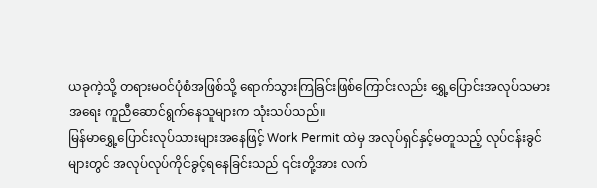ယခုကဲ့သို့ တရားမဝင်ပုံစံအဖြစ်သို့ ရောက်သွားကြခြင်းဖြစ်ကြောင်းလည်း ရွှေ့ပြောင်းအလုပ်သမားအရေး ကူညီဆောင်ရွက်နေသူများက သုံးသပ်သည်။
မြန်မာရွှေ့ပြောင်းလုပ်သားများအနေဖြင့် Work Permit ထဲမှ အလုပ်ရှင်နှင့်မတူသည့် လုပ်ငန်းခွင်များတွင် အလုပ်လုပ်ကိုင်ခွင့်ရနေခြင်းသည် ၎င်းတို့အား လက်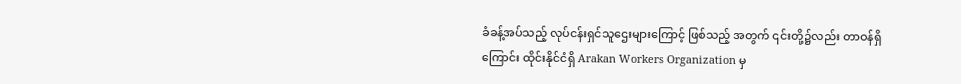ခံခန့်အပ်သည့် လုပ်ငန်းရှင်သူဌေးများကြောင့် ဖြစ်သည့် အတွက် ၎င်းတို့၌လည်း တာဝန်ရှိကြောင်း ထိုင်းနိုင်ငံရှိ Arakan Workers Organization မှ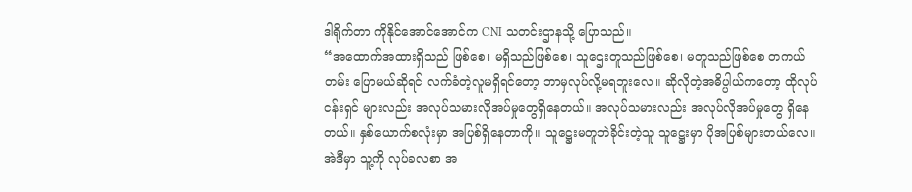ဒါရိုက်တာ ကိုနိုင်အောင်အောင်က CNI သတင်းဌာနသို့ ပြောသည်။
“အထောက်အထားရှိသည် ဖြစ်စေ၊ မရှိသည်ဖြစ်စေ၊ သူဌေးတူသည်ဖြစ်စေ၊ မတူသည်ဖြစ်စေ တကယ်တမ်း ပြောမယ်ဆိုရင် လက်ခံတဲ့လူမရှိရင်တော့ ဘာမှလုပ်လို့မရဘူးလေ။ ဆိုလိုတဲ့အဓိပ္ပါယ်ကတော့ ထိုလုပ်ငန်းရှင် များလည်း အလုပ်သမားလိုအပ်မှုတွေရှိနေတယ်။ အလုပ်သမားလည်း အလုပ်လိုအပ်မှုတွေ ရှိနေတယ်။ နှစ်ယောက်စလုံးမှာ အပြစ်ရှိနေတာကို။ သူဋ္ဌေးမတူဘဲခိုင်းတဲ့သူ သူဋ္ဌေးမှာ ပိုအပြစ်များတယ်လေ။ အဲဒီမှာ သူ့ကို လုပ်ခလစာ အ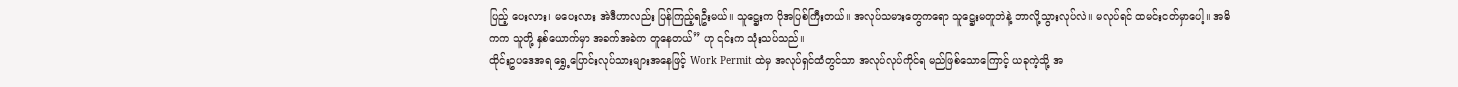ပြည့် ပေးလား၊ မပေးလား အဲဒီဟာလည်း ပြန်ကြည့်ရဦးမယ်။ သူဋ္ဌေးက ပိုအပြစ်ကြီးတယ်။ အလုပ်သမားတွေကရော သူဋ္ဌေးမတူဘဲနဲ့ ဘာလို့သွားလုပ်လဲ။ မလုပ်ရင် ထမင်းငတ်မှာပေါ့။ အဓိကက သူတို့ နှစ်ယောက်မှာ အခက်အခဲက တူနေတယ်” ဟု ၎င်းက သုံးသပ်သည်။
ထိုင်းဥပဒေအရ ရွှေ့ပြောင်းလုပ်သားများအနေဖြင့် Work Permit ထဲမှ အလုပ်ရှင်ထံတွင်သာ အလုပ်လုပ်ကိုင်ရ မည်ဖြစ်သောကြောင့် ယခုကဲ့သို့ အ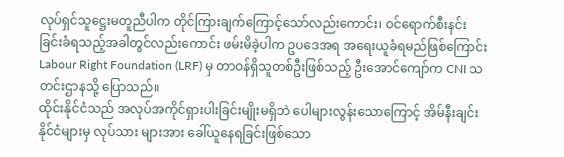လုပ်ရှင်သူဋ္ဌေးမတူညီပါက တိုင်ကြားချက်ကြောင့်သော်လည်းကောင်း၊ ဝင်ရောက်စီးနင်းခြင်းခံရသည့်အခါတွင်လည်းကောင်း ဖမ်းမိခဲ့ပါက ဥပဒေအရ အရေးယူခံရမည်ဖြစ်ကြောင်း Labour Right Foundation (LRF) မှ တာဝန်ရှိသူတစ်ဦးဖြစ်သည့် ဦးအောင်ကျော်က CNI သတင်းဌာနသို့ ပြောသည်။
ထိုင်းနိုင်ငံသည် အလုပ်အကိုင်ရှားပါးခြင်းမျိုးမရှိဘဲ ပေါများလွန်းသောကြောင့် အိမ်နီးချင်းနိုင်ငံများမှ လုပ်သား များအား ခေါ်ယူနေရခြင်းဖြစ်သော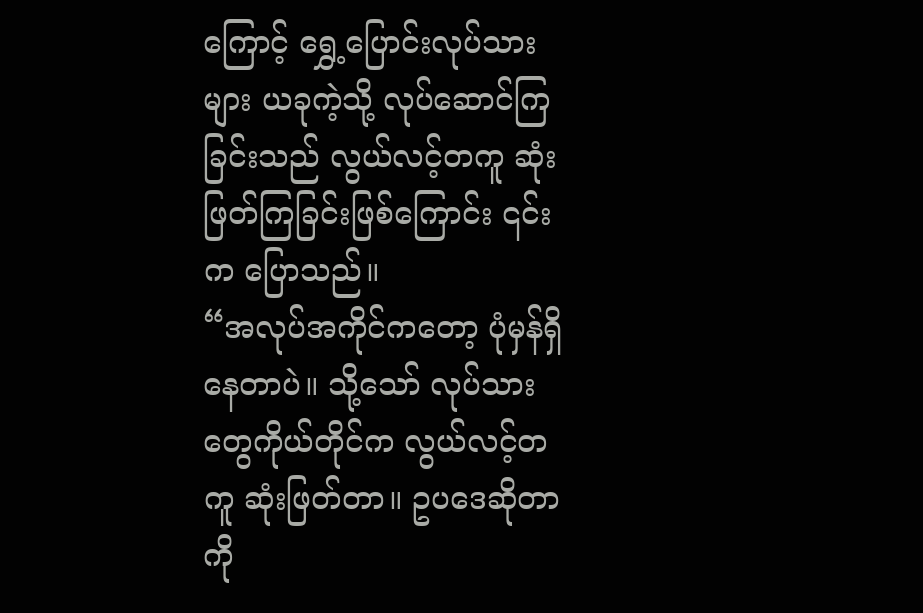ကြောင့် ရွှေ့ပြောင်းလုပ်သားများ ယခုကဲ့သို့ လုပ်ဆောင်ကြခြင်းသည် လွယ်လင့်တကူ ဆုံးဖြတ်ကြခြင်းဖြစ်ကြောင်း ၎င်းက ပြောသည်။
“အလုပ်အကိုင်ကတော့ ပုံမှန်ရှိနေတာပဲ။ သို့သော် လုပ်သားတွေကိုယ်တိုင်က လွယ်လင့်တကူ ဆုံးဖြတ်တာ။ ဥပဒေဆိုတာကို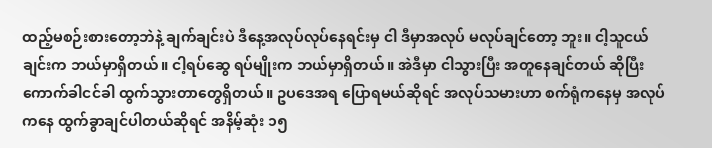ထည့်မစဉ်းစားတော့ဘဲနဲ့ ချက်ချင်းပဲ ဒီနေ့အလုပ်လုပ်နေရင်းမှ ငါ ဒီမှာအလုပ် မလုပ်ချင်တော့ ဘူး။ ငါ့သူငယ်ချင်းက ဘယ်မှာရှိတယ်။ ငါ့ရပ်ဆွေ ရပ်မျိုးက ဘယ်မှာရှိတယ်။ အဲဒီမှာ ငါသွားပြီး အတူနေချင်တယ် ဆိုပြီး ကောက်ခါငင်ခါ ထွက်သွားတာတွေရှိတယ်။ ဥပဒေအရ ပြောရမယ်ဆိုရင် အလုပ်သမားဟာ စက်ရုံကနေမှ အလုပ်ကနေ ထွက်ခွာချင်ပါတယ်ဆိုရင် အနိမ့်ဆုံး ၁၅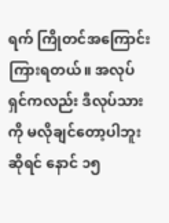ရက် ကြိုတင်အကြောင်းကြားရတယ်။ အလုပ်ရှင်ကလည်း ဒီလုပ်သားကို မလိုချင်တော့ပါဘူးဆိုရင် နောင် ၁၅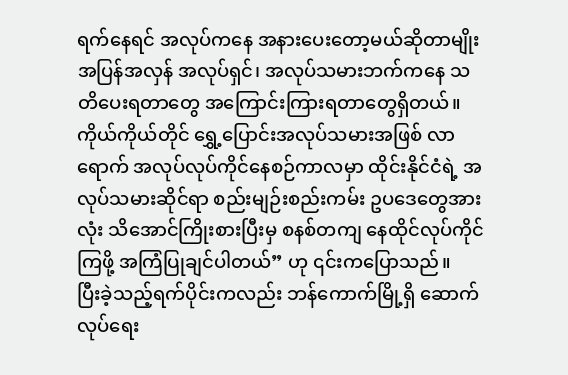ရက်နေရင် အလုပ်ကနေ အနားပေးတော့မယ်ဆိုတာမျိုး အပြန်အလှန် အလုပ်ရှင်၊ အလုပ်သမားဘက်ကနေ သတိပေးရတာတွေ အကြောင်းကြားရတာတွေရှိတယ်။ ကိုယ်ကိုယ်တိုင် ရွှေ့ပြောင်းအလုပ်သမားအဖြစ် လာရောက် အလုပ်လုပ်ကိုင်နေစဉ်ကာလမှာ ထိုင်းနိုင်ငံရဲ့ အလုပ်သမားဆိုင်ရာ စည်းမျဉ်းစည်းကမ်း ဥပဒေတွေအားလုံး သိအောင်ကြိုးစားပြီးမှ စနစ်တကျ နေထိုင်လုပ်ကိုင် ကြဖို့ အကြံပြုချင်ပါတယ်” ဟု ၎င်းကပြောသည်။
ပြီးခဲ့သည့်ရက်ပိုင်းကလည်း ဘန်ကောက်မြို့ရှိ ဆောက်လုပ်ရေး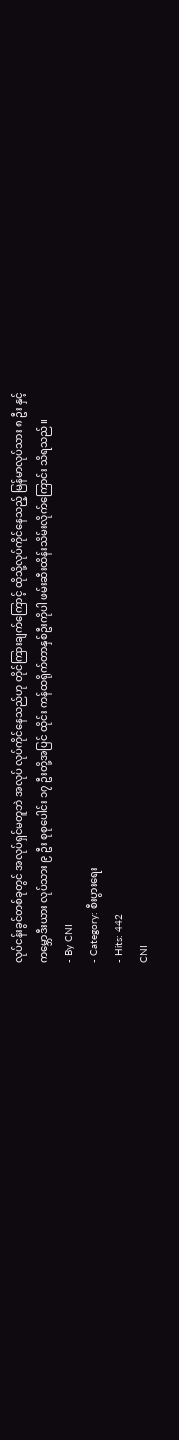လုပ်ငန်းခွင်တစ်ခုတွင် အလုပ်ရှင်မတူဘဲ အလုပ် လုပ်ကိုင်နေသည်ဟု တိုင်ကြားချက်ကြောင့် ထိုသို့လုပ်ကိုင်နေသည့် မြန်မာလုပ်သား ၈ ဦး နှင့် ကမ္ဘောဒီးယား လုပ်သား ၉ ဦး စုစုပေါင်း ၁၇ ဦးတို့အပြင် ထိုင်း ကန်ထရိုက်တာနှစ်ဦးကိုပါ ဖမ်းဆီးထိန်းသိမ်းလိုက်ကြောင်း သိရသည်။
- By CNI
- Category: စီးပွားရေး
- Hits: 442
CNI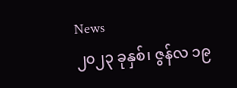News
၂၀၂၃ ခုနှစ်၊ ဇွန်လ ၁၉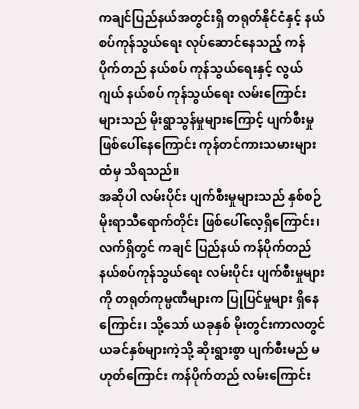ကချင်ပြည်နယ်အတွင်းရှိ တရုတ်နိုင်ငံနှင့် နယ်စပ်ကုန်သွယ်ရေး လုပ်ဆောင်နေသည့် ကန်ပိုက်တည် နယ်စပ် ကုန်သွယ်ရေးနှင့် လွယ်ဂျယ် နယ်စပ် ကုန်သွယ်ရေး လမ်းကြောင်းများသည် မိုးရွာသွန်မှုများကြောင့် ပျက်စီးမှု ဖြစ်ပေါ်နေကြောင်း ကုန်တင်ကားသမားများထံမှ သိရသည်။
အဆိုပါ လမ်းပိုင်း ပျက်စီးမှုများသည် နှစ်စဉ် မိုးရာသီရောက်တိုင်း ဖြစ်ပေါ်လေ့ရှိကြောင်း၊ လက်ရှိတွင် ကချင် ပြည်နယ် ကန်ပိုက်တည် နယ်စပ်ကုန်သွယ်ရေး လမ်းပိုင်း ပျက်စီးမှုများကို တရုတ်ကုမ္ပဏီများက ပြုပြင်မှုများ ရှိနေကြောင်း၊ သို့သော် ယခုနှစ် မိုးတွင်းကာလတွင် ယခင်နှစ်များကဲ့သို့ ဆိုးရွားစွာ ပျက်စီးမည် မဟုတ်ကြောင်း ကန်ပိုက်တည် လမ်းကြောင်း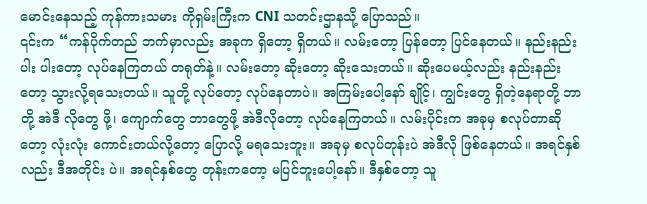မောင်းနေသည့် ကုန်ကားသမား ကိုရှမ်းကြီးက CNI သတင်းဌာနသို့ ပြောသည်။
၎င်းက “ကန်ပိုက်တည် ဘက်မှာလည်း အခုက ရှိတော့ ရှိတယ်။ လမ်းတော့ ပြန်တော့ ပြင်နေတယ်။ နည်းနည်းပါး ပါးတော့ လုပ်နေကြတယ် တရုတ်နဲ့။ လမ်းတော့ ဆိုးတော့ ဆိုးသေးတယ်။ ဆိုးပေမယ့်လည်း နည်းနည်းတော့ သွားလို့ရသေးတယ်။ သူတို့ လုပ်တော့ လုပ်နေတာပဲ။ အကြမ်းပေါ့နော် ချိုင့်၊ ကျွင်းတွေ ရှိတဲ့နေရာတို့ ဘာတို့ အဲဒီ လိုတွေ ဖို့၊ ကျောက်တွေ ဘာတွေဖို့ အဲဒီလိုတော့ လုပ်နေကြတယ်။ လမ်းပိုင်းက အခုမှ စလုပ်တာဆိုတော့ လုံးလုံး ကောင်းတယ်လို့တော့ ပြောလို့ မရသေးဘူး။ အခုမှ စလုပ်တုန်းပဲ အဲဒီလို ဖြစ်နေတယ်။ အရင်နှစ်လည်း ဒီအတိုင်း ပဲ။ အရင်နှစ်တွေ တုန်းကတော့ မပြင်ဘူးပေါ့နော်။ ဒီနှစ်တော့ သူ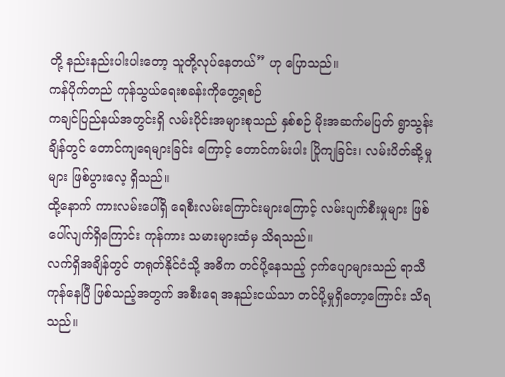တို့ နည်းနည်းပါးပါးတော့ သူတို့လုပ်နေတယ်” ဟု ပြောသည်။
ကန်ပိုက်တည် ကုန်သွယ်ရေးစခန်းကိုတွေ့ရစဉ်
ကချင်ပြည်နယ်အတွင်းရှိ လမ်းပိုင်းအများစုသည် နှစ်စဉ် မိုးအဆက်မပြတ် ရွာသွန်းချိန်တွင် တောင်ကျရေများခြင်း ကြောင့် တောင်ကမ်းပါး ပြိုကျခြင်း၊ လမ်းပိတ်ဆို့မှုများ ဖြစ်ပွားလေ့ ရှိသည်။
ထို့နောက် ကားလမ်းပေါ်ရှိ ရေစီးလမ်းကြောင်းများကြောင့် လမ်းပျက်စီးမှုများ ဖြစ်ပေါ်လျက်ရှိကြောင်း ကုန်ကား သမားများထံမှ သိရသည်။
လက်ရှိအချိန်တွင် တရုတ်နိုင်ငံသို့ အဓိက တင်ပို့နေသည့် ငှက်ပျောများသည် ရာသီကုန်နေပြီ ဖြစ်သည့်အတွက် အစီးရေ အနည်းငယ်သာ တင်ပို့မှုရှိတော့ကြောင်း သိရသည်။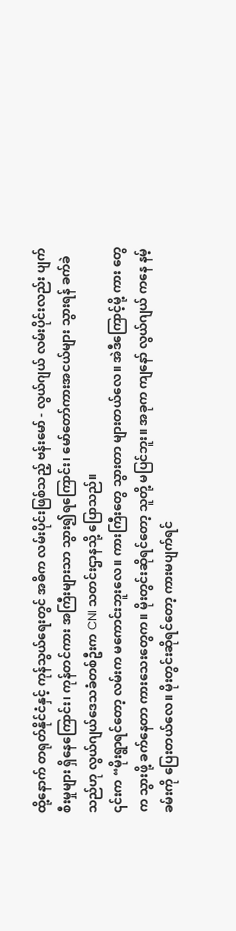ထို့နောက် တရုတ်နိုင်ငံနှင့် ကုန်သွယ်ရေးတွင် အဓိက လမ်းပိုင်းဖြစ်သည့် ဗန်းမော် - လွယ်ဂျယ် လမ်းပိုင်းလည်း ပျက်စီးမှုများ ရှိနေကြောင်း၊ ကုန်တင်ကား အကြီးများသာ သွား၍ရကြောင်း၊ မော်တော်ကားအငယ်များ သွားရန် ခက်ခဲသည်ဟု လွယ်ဂျယ်ဒေသခံတစ်ဦးက CNI သတင်းဌာနသို့ ပြောသည်။
၎င်းက “မိုးရွာရင်တော့ လမ်းက မကောင်းဘူးလေ။ ကားကြီးတွေ သွားတာ များတယ်လေ။ အဲဒီကြောင့်မို့ ကား တွေက သွားဖို့ ခက်နေတာ ကားသေးတွေက။ မိုးတွင်းဆိုရင်တော့ သူတို့ မပြင်ဘူး။ အခုက ကျနော် လွယ်ဂျယ် ကနေ နမ့်ခမ်းကို ပြေးတယ်လေ။ မိုးတွင်းဆိုရင်တော့ ကားမပျက်ရင်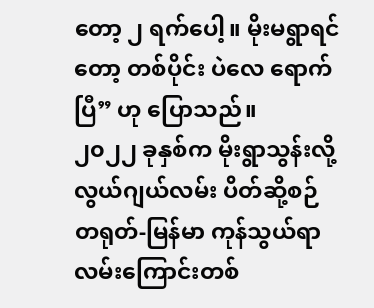တော့ ၂ ရက်ပေါ့။ မိုးမရွာရင်တော့ တစ်ပိုင်း ပဲလေ ရောက်ပြီ” ဟု ပြောသည်။
၂၀၂၂ ခုနှစ်က မိုးရွာသွန်းလို့ လွယ်ဂျယ်လမ်း ပိတ်ဆို့စဉ်
တရုတ်-မြန်မာ ကုန်သွယ်ရာ လမ်းကြောင်းတစ်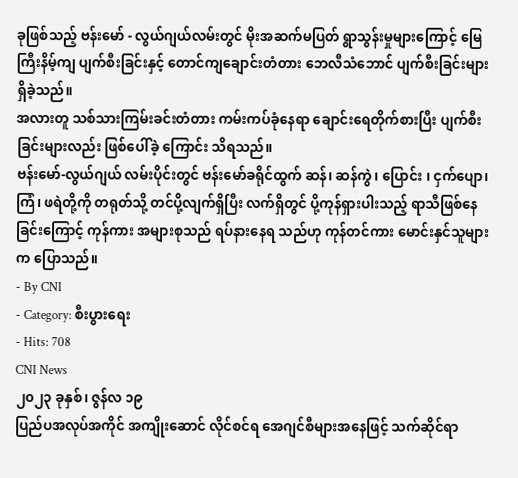ခုဖြစ်သည့် ဗန်းမော် - လွယ်ဂျယ်လမ်းတွင် မိုးအဆက်မပြတ် ရွာသွန်းမှုများကြောင့် မြေကြီးနိမ့်ကျ ပျက်စီးခြင်းနှင့် တောင်ကျချောင်းတံတား ဘေလီသံဘောင် ပျက်စီးခြင်းများ ရှိခဲ့သည်။
အလားတူ သစ်သားကြမ်းခင်းတံတား ကမ်းကပ်ခုံနေရာ ချောင်းရေတိုက်စားပြီး ပျက်စီးခြင်းများလည်း ဖြစ်ပေါ်ခဲ့ ကြောင်း သိရသည်။
ဗန်းမော်-လွယ်ဂျယ် လမ်းပိုင်းတွင် ဗန်းမော်ခရိုင်ထွက် ဆန်၊ ဆန်ကွဲ၊ ပြောင်း ၊ ငှက်ပျော၊ ကြံ၊ ဖရဲတို့ကို တရုတ်သို့ တင်ပို့လျက်ရှိပြီး လက်ရှိတွင် ပို့ကုန်ရှားပါးသည့် ရာသီဖြစ်နေခြင်းကြောင့် ကုန်ကား အများစုသည် ရပ်နားနေရ သည်ဟု ကုန်တင်ကား မောင်းနှင်သူများက ပြောသည်။
- By CNI
- Category: စီးပွားရေး
- Hits: 708
CNI News
၂၀၂၃ ခုနှစ်၊ ဇွန်လ ၁၉
ပြည်ပအလုပ်အကိုင် အကျိုးဆောင် လိုင်စင်ရ အေဂျင်စီများအနေဖြင့် သက်ဆိုင်ရာ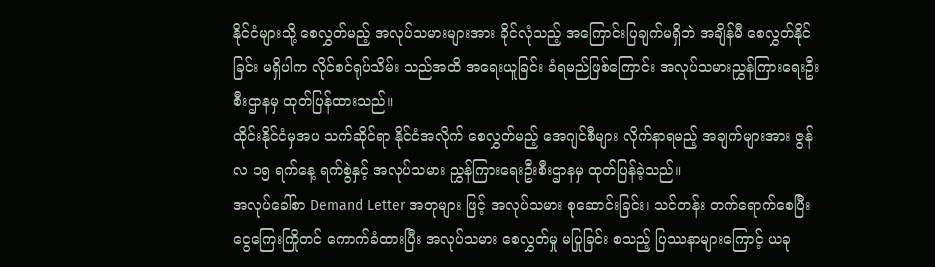နိုင်ငံများသို့ စေလွှတ်မည့် အလုပ်သမားများအား ခိုင်လုံသည့် အကြောင်းပြချက်မရှိဘဲ အချိန်မီ စေလွှတ်နိုင်ခြင်း မရှိပါက လိုင်စင်ရုပ်သိမ်း သည်အထိ အရေးယူခြင်း ခံရမည်ဖြစ်ကြောင်း အလုပ်သမားညွှန်ကြားရေးဦးစီးဌာနမှ ထုတ်ပြန်ထားသည်။
ထိုင်းနိုင်ငံမှအပ သက်ဆိုင်ရာ နိုင်ငံအလိုက် စေလွှတ်မည့် အေဂျင်စီများ လိုက်နာရမည့် အချက်များအား ဇွန်လ ၁၅ ရက်နေ့ ရက်စွဲနှင့် အလုပ်သမား ညွှန်ကြားရေးဦးစီးဌာနမှ ထုတ်ပြန်ခဲ့သည်။
အလုပ်ခေါ်စာ Demand Letter အတုများ ဖြင့် အလုပ်သမား စုဆောင်းခြင်း၊ သင်တန်း တက်ရောက်စေပြီး ငွေကြေးကြိုတင် ကောက်ခံထားပြီး အလုပ်သမား စေလွှတ်မှု မပြုခြင်း စသည့် ပြဿနာများကြောင့် ယခု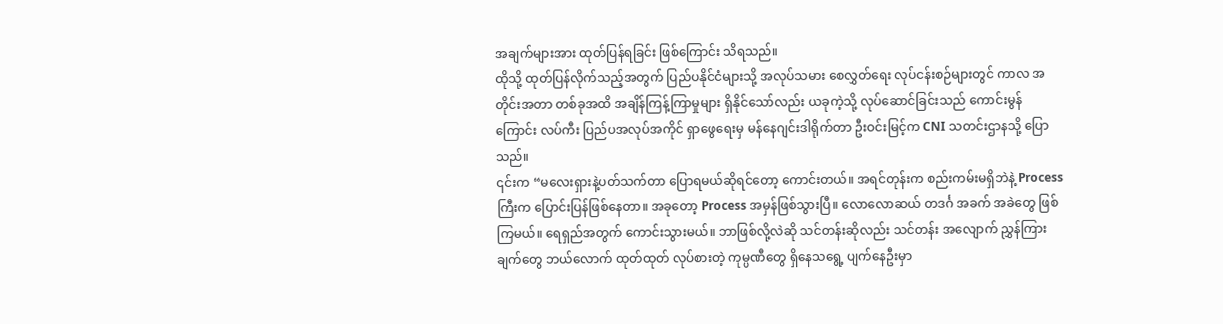အချက်များအား ထုတ်ပြန်ရခြင်း ဖြစ်ကြောင်း သိရသည်။
ထိုသို့ ထုတ်ပြန်လိုက်သည့်အတွက် ပြည်ပနိုင်ငံများသို့ အလုပ်သမား စေလွှတ်ရေး လုပ်ငန်းစဉ်များတွင် ကာလ အတိုင်းအတာ တစ်ခုအထိ အချိန်ကြန့်ကြာမှုများ ရှိနိုင်သော်လည်း ယခုကဲ့သို့ လုပ်ဆောင်ခြင်းသည် ကောင်းမွန် ကြောင်း လပ်ကီး ပြည်ပအလုပ်အကိုင် ရှာဖွေရေးမှ မန်နေဂျင်းဒါရိုက်တာ ဦးဝင်းမြင့်က CNI သတင်းဌာနသို့ ပြော သည်။
၎င်းက “မလေးရှားနဲ့ပတ်သက်တာ ပြောရမယ်ဆိုရင်တော့ ကောင်းတယ်။ အရင်တုန်းက စည်းကမ်းမရှိဘဲနဲ့ Process ကြီးက ပြောင်းပြန်ဖြစ်နေတာ။ အခုတော့ Process အမှန်ဖြစ်သွားပြီ။ လောလောဆယ် တဒင်္ဂ အခက် အခဲတွေ ဖြစ်ကြမယ်။ ရေရှည်အတွက် ကောင်းသွားမယ်။ ဘာဖြစ်လို့လဲဆို သင်တန်းဆိုလည်း သင်တန်း အလျောက် ညွှန်ကြားချက်တွေ ဘယ်လောက် ထုတ်ထုတ် လုပ်စားတဲ့ ကုမ္ပဏီတွေ ရှိနေသရွေ့ ပျက်နေဦးမှာ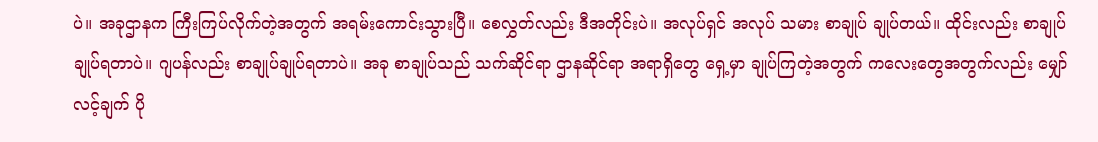ပဲ။ အခုဌာနက ကြီးကြပ်လိုက်တဲ့အတွက် အရမ်းကောင်းသွားပြီ။ စေလွှတ်လည်း ဒီအတိုင်းပဲ။ အလုပ်ရှင် အလုပ် သမား စာချုပ် ချုပ်တယ်။ ထိုင်းလည်း စာချုပ်ချုပ်ရတာပဲ။ ဂျပန်လည်း စာချုပ်ချုပ်ရတာပဲ။ အခု စာချုပ်သည် သက်ဆိုင်ရာ ဌာနဆိုင်ရာ အရာရှိတွေ ရှေ့မှာ ချုပ်ကြတဲ့အတွက် ကလေးတွေအတွက်လည်း မျှော်လင့်ချက် ပို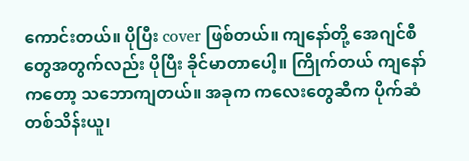ကောင်းတယ်။ ပိုပြီး cover ဖြစ်တယ်။ ကျနော်တို့ အေဂျင်စီတွေအတွက်လည်း ပိုပြီး ခိုင်မာတာပေါ့။ ကြိုက်တယ် ကျနော်ကတော့ သဘောကျတယ်။ အခုက ကလေးတွေဆီက ပိုက်ဆံ တစ်သိန်းယူ၊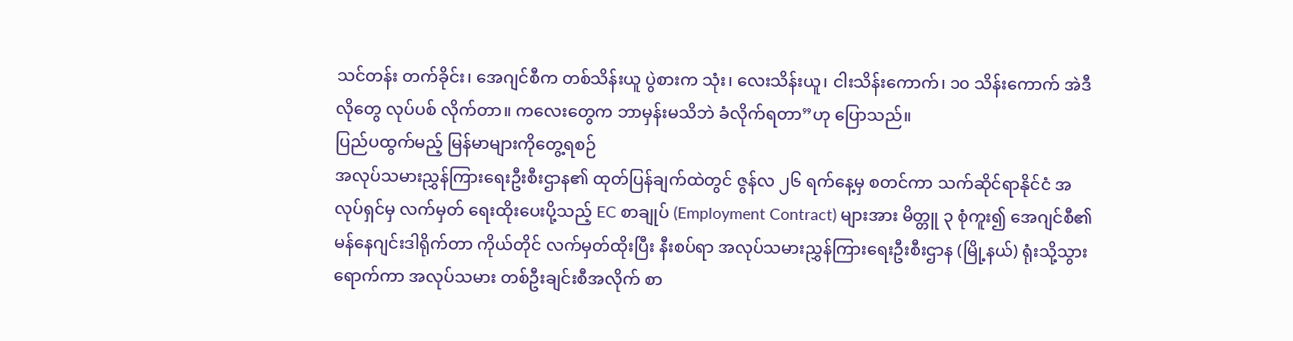သင်တန်း တက်ခိုင်း၊ အေဂျင်စီက တစ်သိန်းယူ ပွဲစားက သုံး၊ လေးသိန်းယူ၊ ငါးသိန်းကောက်၊ ၁၀ သိန်းကောက် အဲဒီလိုတွေ လုပ်ပစ် လိုက်တာ။ ကလေးတွေက ဘာမှန်းမသိဘဲ ခံလိုက်ရတာ”ဟု ပြောသည်။
ပြည်ပထွက်မည့် မြန်မာများကိုတွေ့ရစဉ်
အလုပ်သမားညွှန်ကြားရေးဦးစီးဌာန၏ ထုတ်ပြန်ချက်ထဲတွင် ဇွန်လ ၂၆ ရက်နေ့မှ စတင်ကာ သက်ဆိုင်ရာနိုင်ငံ အလုပ်ရှင်မှ လက်မှတ် ရေးထိုးပေးပို့သည့် EC စာချုပ် (Employment Contract) များအား မိတ္တူ ၃ စုံကူး၍ အေဂျင်စီ၏ မန်နေဂျင်းဒါရိုက်တာ ကိုယ်တိုင် လက်မှတ်ထိုးပြီး နီးစပ်ရာ အလုပ်သမားညွှန်ကြားရေးဦးစီးဌာန (မြို့နယ်) ရုံးသို့သွားရောက်ကာ အလုပ်သမား တစ်ဦးချင်းစီအလိုက် စာ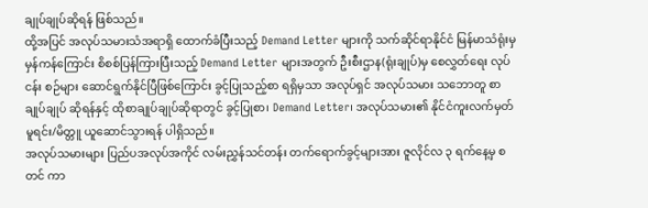ချုပ်ချုပ်ဆိုရန် ဖြစ်သည်။
ထို့အပြင် အလုပ်သမားသံအရာရှိ ထောက်ခံပြီးသည့် Demand Letter များကို သက်ဆိုင်ရာနိုင်ငံ မြန်မာသံရုံးမှ မှန်ကန်ကြောင်း စိစစ်ပြန်ကြားပြီးသည့် Demand Letter များအတွက် ဦးစီးဌာန(ရုံးချုပ်)မှ စေလွှတ်ရေး လုပ်ငန်း စဉ်များ ဆောင်ရွက်နိုင်ပြီဖြစ်ကြောင်း ခွင့်ပြုသည့်စာ ရရှိမှသာ အလုပ်ရှင် အလုပ်သမား သဘောတူ စာချုပ်ချုပ် ဆိုရန်နှင့် ထိုစာချုပ်ချုပ်ဆိုရာတွင် ခွင့်ပြုစာ၊ Demand Letter၊ အလုပ်သမား၏ နိုင်ငံကူးလက်မှတ် မူရင်း/မိတ္တူ ယူဆောင်သွားရန် ပါရှိသည်။
အလုပ်သမားများ ပြည်ပအလုပ်အကိုင် လမ်းညွှန်သင်တန်း တက်ရောက်ခွင့်များအား ဇူလိုင်လ ၃ ရက်နေ့မှ စတင် ကာ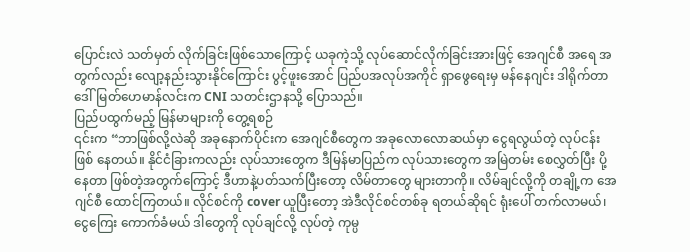ပြောင်းလဲ သတ်မှတ် လိုက်ခြင်းဖြစ်သောကြောင့် ယခုကဲ့သို့ လုပ်ဆောင်လိုက်ခြင်းအားဖြင့် အေဂျင်စီ အရေ အတွက်လည်း လျော့နည်းသွားနိုင်ကြောင်း ပွင့်ဖူးအောင် ပြည်ပအလုပ်အကိုင် ရှာဖွေရေးမှ မန်နေဂျင်း ဒါရိုက်တာ ဒေါ်မြတ်ဟေမာန်လင်းက CNI သတင်းဌာနသို့ ပြောသည်။
ပြည်ပထွက်မည့် မြန်မာများကို တွေ့ရစဉ်
၎င်းက “ဘာဖြစ်လို့လဲဆို အခုနောက်ပိုင်းက အေဂျင်စီတွေက အခုလောလောဆယ်မှာ ငွေရလွယ်တဲ့ လုပ်ငန်း ဖြစ် နေတယ်။ နိုင်ငံခြားကလည်း လုပ်သားတွေက ဒီမြန်မာပြည်က လုပ်သားတွေက အမြဲတမ်း စေလွှတ်ပြီး ပို့နေတာ ဖြစ်တဲ့အတွက်ကြောင့် ဒီဟာနဲ့ပတ်သက်ပြီးတော့ လိမ်တာတွေ များတာကို။ လိမ်ချင်လို့ကို တချို့က အေဂျင်စီ ထောင်ကြတယ်။ လိုင်စင်ကို cover ယူပြီးတော့ အဲဒီလိုင်စင်တစ်ခု ရတယ်ဆိုရင် ရုံးပေါ် တက်လာမယ်၊ ငွေကြေး ကောက်ခံမယ် ဒါတွေကို လုပ်ချင်လို့ လုပ်တဲ့ ကုမ္ပ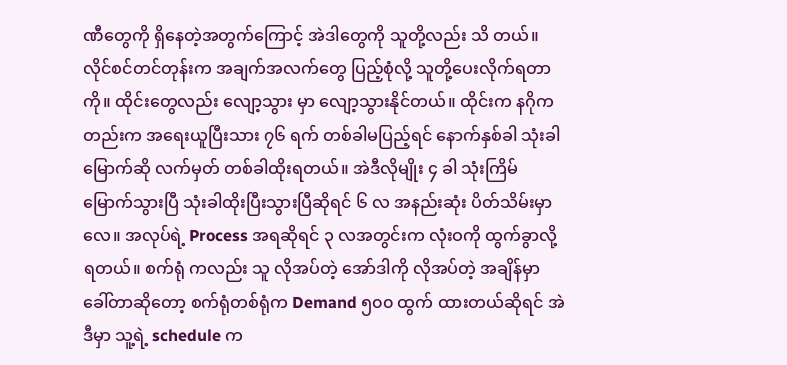ဏီတွေကို ရှိနေတဲ့အတွက်ကြောင့် အဲဒါတွေကို သူတို့လည်း သိ တယ်။ လိုင်စင်တင်တုန်းက အချက်အလက်တွေ ပြည့်စုံလို့ သူတို့ပေးလိုက်ရတာကို။ ထိုင်းတွေလည်း လျော့သွား မှာ လျော့သွားနိုင်တယ်။ ထိုင်းက နဂိုကတည်းက အရေးယူပြီးသား ၇၆ ရက် တစ်ခါမပြည့်ရင် နောက်နှစ်ခါ သုံးခါ မြောက်ဆို လက်မှတ် တစ်ခါထိုးရတယ်။ အဲဒီလိုမျိုး ၄ ခါ သုံးကြိမ်မြောက်သွားပြီ သုံးခါထိုးပြီးသွားပြီဆိုရင် ၆ လ အနည်းဆုံး ပိတ်သိမ်းမှာလေ။ အလုပ်ရဲ့ Process အရဆိုရင် ၃ လအတွင်းက လုံးဝကို ထွက်ခွာလို့ရတယ်။ စက်ရုံ ကလည်း သူ လိုအပ်တဲ့ အော်ဒါကို လိုအပ်တဲ့ အချိန်မှာ ခေါ်တာဆိုတော့ စက်ရုံတစ်ရုံက Demand ၅၀၀ ထွက် ထားတယ်ဆိုရင် အဲဒီမှာ သူ့ရဲ့ schedule က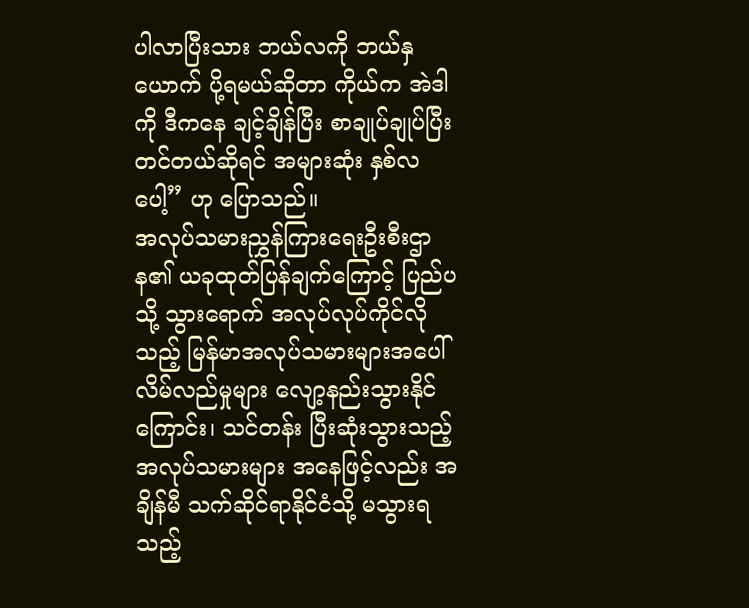ပါလာပြီးသား ဘယ်လကို ဘယ်နှယောက် ပို့ရမယ်ဆိုတာ ကိုယ်က အဲဒါကို ဒီကနေ ချင့်ချိန်ပြီး စာချုပ်ချုပ်ပြီး တင်တယ်ဆိုရင် အများဆုံး နှစ်လပေါ့” ဟု ပြောသည်။
အလုပ်သမားညွှန်ကြားရေးဦးစီးဌာန၏ ယခုထုတ်ပြန်ချက်ကြောင့် ပြည်ပသို့ သွားရောက် အလုပ်လုပ်ကိုင်လို သည့် မြန်မာအလုပ်သမားများအပေါ် လိမ်လည်မှုများ လျော့နည်းသွားနိုင်ကြောင်း၊ သင်တန်း ပြီးဆုံးသွားသည့် အလုပ်သမားများ အနေဖြင့်လည်း အချိန်မီ သက်ဆိုင်ရာနိုင်ငံသို့ မသွားရသည့်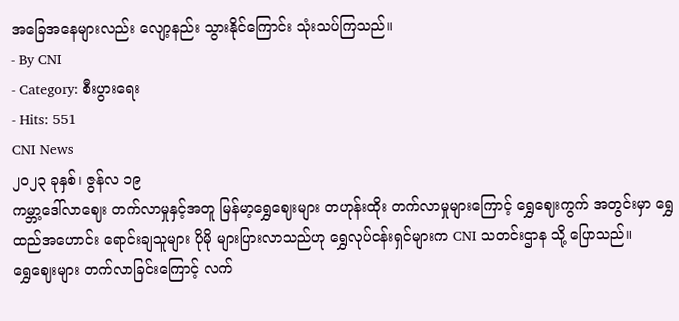အခြေအနေများလည်း လျော့နည်း သွားနိုင်ကြောင်း သုံးသပ်ကြသည်။
- By CNI
- Category: စီးပွားရေး
- Hits: 551
CNI News
၂၀၂၃ ခုနှစ်၊ ဇွန်လ ၁၉
ကမ္ဘာ့ဒေါ်လာဈေး တက်လာမှုနှင့်အတူ မြန်မာ့ရွှေဈေးများ တဟုန်းထိုး တက်လာမှုများကြောင့် ရွှေဈေးကွက် အတွင်းမှာ ရွှေထည်အဟောင်း ရောင်းချသူများ ပိုမို များပြားလာသည်ဟု ရွှေလုပ်ငန်းရှင်များက CNI သတင်းဌာန သို့ ပြောသည်။
ရွှေဈေးများ တက်လာခြင်းကြောင့် လက်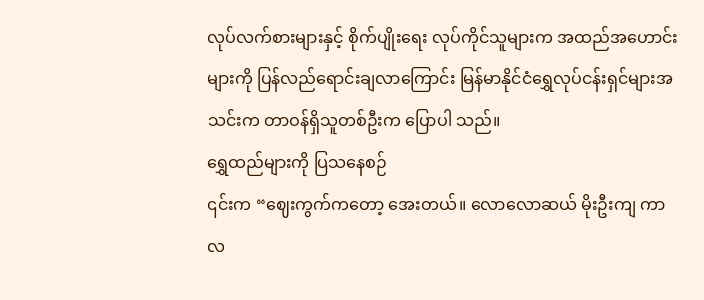လုပ်လက်စားများနှင့် စိုက်ပျိုးရေး လုပ်ကိုင်သူများက အထည်အဟောင်း များကို ပြန်လည်ရောင်းချလာကြောင်း မြန်မာနိုင်ငံရွှေလုပ်ငန်းရှင်များအသင်းက တာဝန်ရှိသူတစ်ဦးက ပြောပါ သည်။
ရွှေထည်များကို ပြသနေစဉ်
၎င်းက “ဈေးကွက်ကတော့ အေးတယ်။ လောလောဆယ် မိုးဦးကျ ကာလ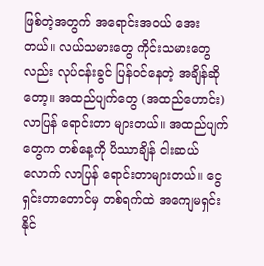ဖြစ်တဲ့အတွက် အရောင်းအဝယ် အေး တယ်။ လယ်သမားတွေ ကိုင်းသမားတွေလည်း လုပ်ငန်းခွင် ပြန်ဝင်နေတဲ့ အချိန်ဆိုတော့။ အထည်ပျက်တွေ (အထည်ဟောင်း) လာပြန် ရောင်းတာ များတယ်။ အထည်ပျက်တွေက တစ်နေ့ကို ပိဿာချိန် ငါးဆယ်လောက် လာပြန် ရောင်းတာများတယ်။ ငွေရှင်းတာတောင်မှ တစ်ရက်ထဲ အကျေမရှင်းနိုင်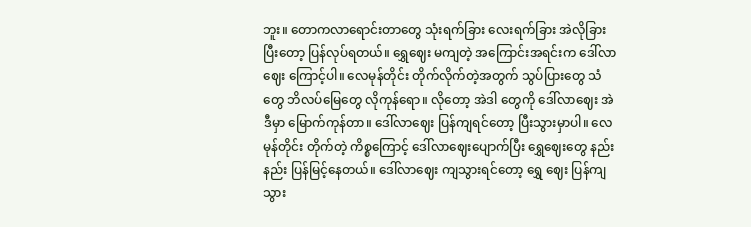ဘူး။ တောကလာရောင်းတာတွေ သုံးရက်ခြား လေးရက်ခြား အဲလိုခြားပြီးတော့ ပြန်လုပ်ရတယ်။ ရွှေဈေး မကျတဲ့ အကြောင်းအရင်းက ဒေါ်လာဈေး ကြောင့်ပါ။ လေမုန်တိုင်း တိုက်လိုက်တဲ့အတွက် သွပ်ပြားတွေ သံတွေ ဘိလပ်မြေတွေ လိုကုန်ရော။ လိုတော့ အဲဒါ တွေကို ဒေါ်လာဈေး အဲဒီမှာ မြောက်ကုန်တာ။ ဒေါ်လာဈေး ပြန်ကျရင်တော့ ပြီးသွားမှာပါ။ လေမုန်တိုင်း တိုက်တဲ့ ကိစ္စကြောင့် ဒေါ်လာဈေးပျောက်ပြီး ရွှေဈေးတွေ နည်းနည်း ပြန်မြင့်နေတယ်။ ဒေါ်လာဈေး ကျသွားရင်တော့ ရွှေ ဈေး ပြန်ကျသွား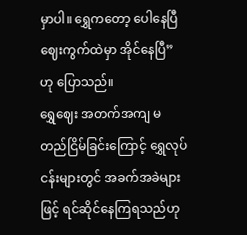မှာပါ။ ရွှေကတော့ ပေါနေပြီ ဈေးကွက်ထဲမှာ အိုင်နေပြီ”ဟု ပြောသည်။
ရွှေဈေး အတက်အကျ မတည်ငြိမ်ခြင်းကြောင့် ရွှေလုပ်ငန်းများတွင် အခက်အခဲများဖြင့် ရင်ဆိုင်နေကြရသည်ဟု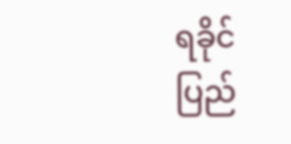ရခိုင်ပြည်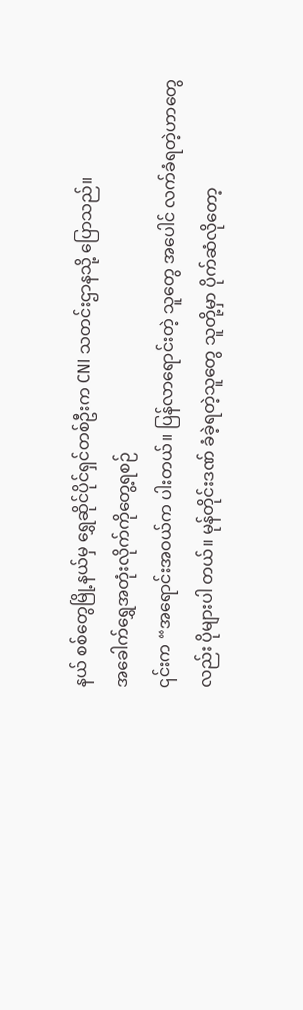နယ် စစ်တွေမြို့နယ်မှ ရွှေဆိုင်ပိုင်ရှင်တစ်ဦးက CNI သတင်းဌာနသို့ ပြောသည်။
အခေါက်ရွှေအတုံးလိုက်ကိုတွေ့ရစဉ်
၎င်းက “အရောင်းအဝယ်က ပါးတယ်။ ပြန်လာရောင်းတဲ့ သူတွေ အပေါင် လက်ခံရတဲ့ဟာတွေလည်း ပိုများပါ တယ်။ မုန်တိုင်းဒဏ် ခံခဲ့ရတဲ့သူတွေ သူတို့မှာ ပိုက်ဆံလိုတော့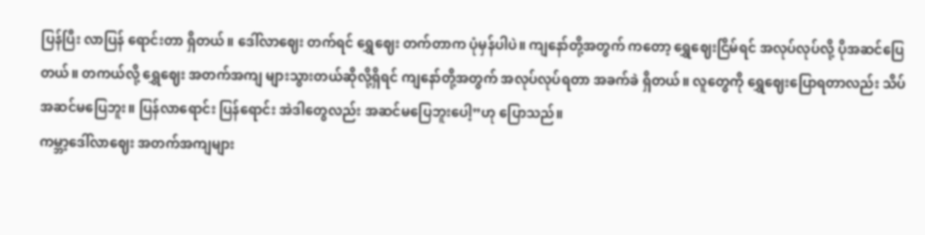ပြန်ပြီး လာပြန် ရောင်းတာ ရှိတယ်။ ဒေါ်လာဈေး တက်ရင် ရွှေဈေး တက်တာက ပုံမှန်ပါပဲ။ ကျနော်တို့အတွက် ကတော့ ရွှေဈေးငြိမ်ရင် အလုပ်လုပ်လို့ ပိုအဆင်ပြေ တယ်။ တကယ်လို့ ရွှေဈေး အတက်အကျ များသွားတယ်ဆိုလို့ရှိရင် ကျနော်တို့အတွက် အလုပ်လုပ်ရတာ အခက်ခဲ ရှိတယ်။ လူတွေကို ရွှေဈေးပြောရတာလည်း သိပ်အဆင်မပြေဘူး။ ပြန်လာရောင်း ပြန်ရောင်း အဲဒါတွေလည်း အဆင်မပြေဘူးပေါ့”ဟု ပြောသည်။
ကမ္ဘာ့ဒေါ်လာဈေး အတက်အကျများ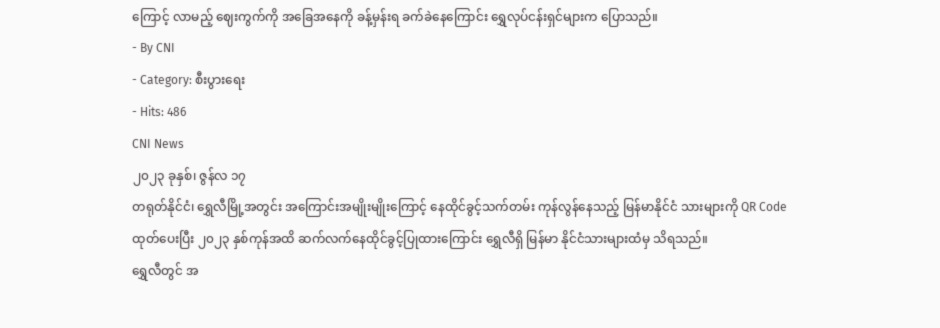ကြောင့် လာမည့် ဈေးကွက်ကို အခြေအနေကို ခန့်မှန်းရ ခက်ခဲနေကြောင်း ရွှေလုပ်ငန်းရှင်များက ပြောသည်။
- By CNI
- Category: စီးပွားရေး
- Hits: 486
CNI News
၂၀၂၃ ခုနှစ်၊ ဇွန်လ ၁၇
တရုတ်နိုင်ငံ၊ ရွှေလီမြို့အတွင်း အကြောင်းအမျိုးမျိုးကြောင့် နေထိုင်ခွင့်သက်တမ်း ကုန်လွန်နေသည့် မြန်မာနိုင်ငံ သားများကို QR Code ထုတ်ပေးပြီး ၂၀၂၃ နှစ်ကုန်အထိ ဆက်လက်နေထိုင်ခွင့်ပြုထားကြောင်း ရွှေလီရှိ မြန်မာ နိုင်ငံသားများထံမှ သိရသည်။
ရွှေလီတွင် အ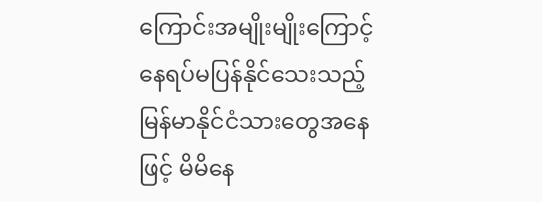ကြောင်းအမျိုးမျိုးကြောင့် နေရပ်မပြန်နိုင်သေးသည့် မြန်မာနိုင်ငံသားတွေအနေဖြင့် မိမိနေ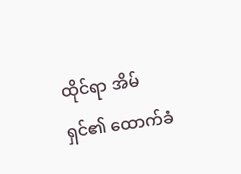ထိုင်ရာ အိမ်ရှင်၏ ထောက်ခံ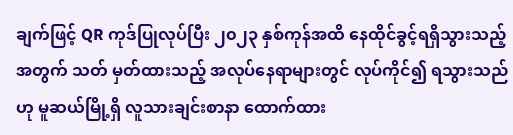ချက်ဖြင့် QR ကုဒ်ပြုလုပ်ပြီး ၂၀၂၃ နှစ်ကုန်အထိ နေထိုင်ခွင့်ရရှိသွားသည့်အတွက် သတ် မှတ်ထားသည့် အလုပ်နေရာများတွင် လုပ်ကိုင်၍ ရသွားသည်ဟု မူဆယ်မြို့ရှိ လူသားချင်းစာနာ ထောက်ထား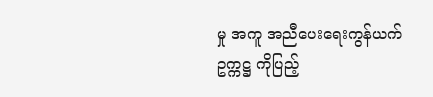မှု အကူ အညီပေးရေးကွန်ယက် ဥက္ကဋ္ဌ ကိုပြည့်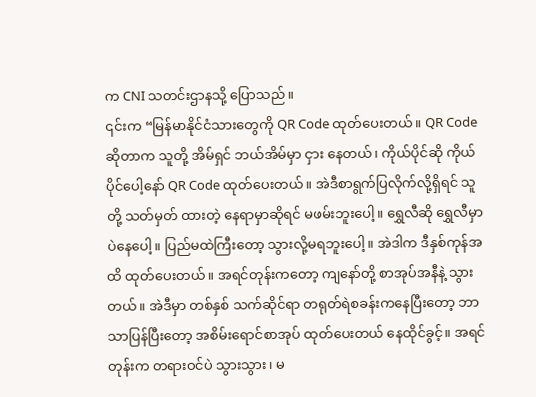က CNI သတင်းဌာနသို့ ပြောသည်။
၎င်းက “မြန်မာနိုင်ငံသားတွေကို QR Code ထုတ်ပေးတယ်။ QR Code ဆိုတာက သူတို့ အိမ်ရှင် ဘယ်အိမ်မှာ ငှား နေတယ်၊ ကိုယ်ပိုင်ဆို ကိုယ်ပိုင်ပေါ့နော် QR Code ထုတ်ပေးတယ်။ အဲဒီစာရွက်ပြလိုက်လို့ရှိရင် သူတို့ သတ်မှတ် ထားတဲ့ နေရာမှာဆိုရင် မဖမ်းဘူးပေါ့။ ရွှေလီဆို ရွှေလီမှာပဲနေပေါ့။ ပြည်မထဲကြီးတော့ သွားလို့မရဘူးပေါ့။ အဲဒါက ဒီနှစ်ကုန်အထိ ထုတ်ပေးတယ်။ အရင်တုန်းကတော့ ကျနော်တို့ စာအုပ်အနီနဲ့ သွားတယ်။ အဲဒီမှာ တစ်နှစ် သက်ဆိုင်ရာ တရုတ်ရဲစခန်းကနေပြီးတော့ ဘာသာပြန်ပြီးတော့ အစိမ်းရောင်စာအုပ် ထုတ်ပေးတယ် နေထိုင်ခွင့်။ အရင်တုန်းက တရားဝင်ပဲ သွားသွား၊ မ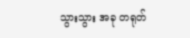သွားသွား အခု တရုတ်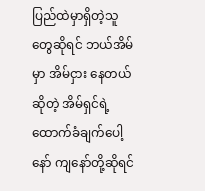ပြည်ထဲမှာရှိတဲ့သူတွေဆိုရင် ဘယ်အိမ်မှာ အိမ်ငှား နေတယ်ဆိုတဲ့ အိမ်ရှင်ရဲ့ထောက်ခံချက်ပေါ့နော် ကျနော်တို့ဆိုရင်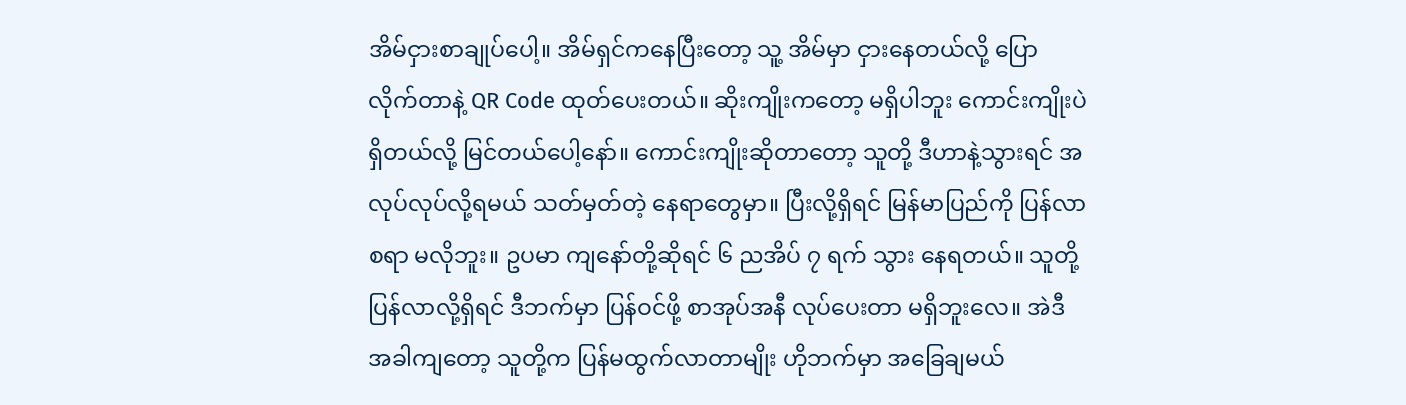အိမ်ငှားစာချုပ်ပေါ့။ အိမ်ရှင်ကနေပြီးတော့ သူ့ အိမ်မှာ ငှားနေတယ်လို့ ပြောလိုက်တာနဲ့ QR Code ထုတ်ပေးတယ်။ ဆိုးကျိုးကတော့ မရှိပါဘူး ကောင်းကျိုးပဲ ရှိတယ်လို့ မြင်တယ်ပေါ့နော်။ ကောင်းကျိုးဆိုတာတော့ သူတို့ ဒီဟာနဲ့သွားရင် အလုပ်လုပ်လို့ရမယ် သတ်မှတ်တဲ့ နေရာတွေမှာ။ ပြီးလို့ရှိရင် မြန်မာပြည်ကို ပြန်လာစရာ မလိုဘူး။ ဥပမာ ကျနော်တို့ဆိုရင် ၆ ညအိပ် ၇ ရက် သွား နေရတယ်။ သူတို့ပြန်လာလို့ရှိရင် ဒီဘက်မှာ ပြန်ဝင်ဖို့ စာအုပ်အနီ လုပ်ပေးတာ မရှိဘူးလေ။ အဲဒီအခါကျတော့ သူတို့က ပြန်မထွက်လာတာမျိုး ဟိုဘက်မှာ အခြေချမယ်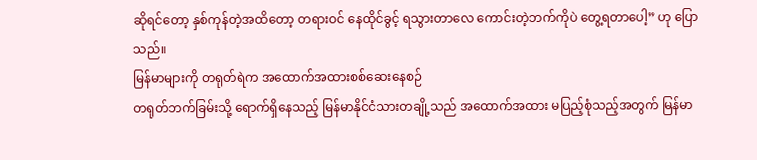ဆိုရင်တော့ နှစ်ကုန်တဲ့အထိတော့ တရားဝင် နေထိုင်ခွင့် ရသွားတာလေ ကောင်းတဲ့ဘက်ကိုပဲ တွေ့ရတာပေါ့” ဟု ပြောသည်။
မြန်မာများကို တရုတ်ရဲက အထောက်အထားစစ်ဆေးနေစဉ်
တရုတ်ဘက်ခြမ်းသို့ ရောက်ရှိနေသည့် မြန်မာနိုင်ငံသားတချို့သည် အထောက်အထား မပြည့်စုံသည့်အတွက် မြန်မာ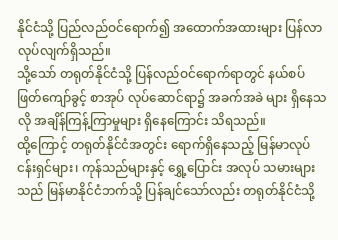နိုင်ငံသို့ ပြည်လည်ဝင်ရောက်၍ အထောက်အထားများ ပြန်လာလုပ်လျက်ရှိသည်။
သို့သော် တရုတ်နိုင်ငံသို့ ပြန်လည်ဝင်ရောက်ရာတွင် နယ်စပ်ဖြတ်ကျော်ခွင့် စာအုပ် လုပ်ဆောင်ရာ၌ အခက်အခဲ များ ရှိနေသလို အချိန်ကြန့်ကြာမှုများ ရှိနေကြောင်း သိရသည်။
ထို့ကြောင့် တရုတ်နိုင်ငံအတွင်း ရောက်ရှိနေသည့် မြန်မာလုပ်ငန်းရှင်များ၊ ကုန်သည်များနှင့် ရွှေ့ပြောင်း အလုပ် သမားများသည် မြန်မာနိုင်ငံဘက်သို့ ပြန်ချင်သော်လည်း တရုတ်နိုင်ငံသို့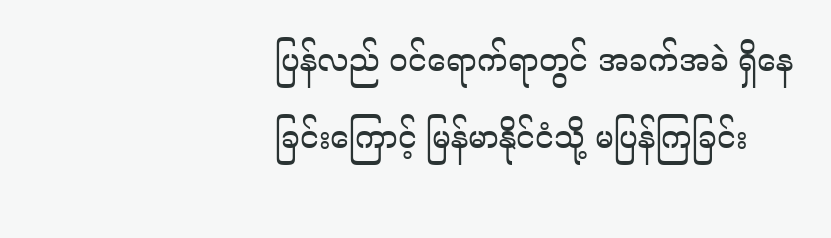ပြန်လည် ဝင်ရောက်ရာတွင် အခက်အခဲ ရှိနေခြင်းကြောင့် မြန်မာနိုင်ငံသို့ မပြန်ကြခြင်း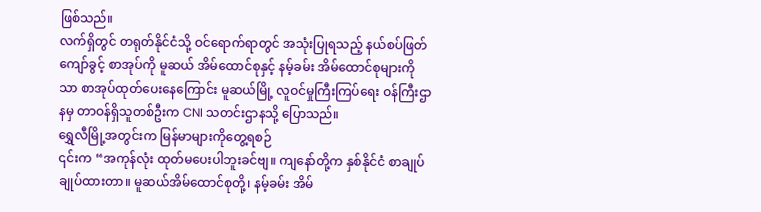ဖြစ်သည်။
လက်ရှိတွင် တရုတ်နိုင်ငံသို့ ဝင်ရောက်ရာတွင် အသုံးပြုရသည့် နယ်စပ်ဖြတ်ကျော်ခွင့် စာအုပ်ကို မူဆယ် အိမ်ထောင်စုနှင့် နမ့်ခမ်း အိမ်ထောင်စုများကိုသာ စာအုပ်ထုတ်ပေးနေကြောင်း မူဆယ်မြို့ လူဝင်မှုကြီးကြပ်ရေး ဝန်ကြီးဌာနမှ တာဝန်ရှိသူတစ်ဦးက CNI သတင်းဌာနသို့ ပြောသည်။
ရွှေလီမြို့အတွင်းက မြန်မာများကိုတွေ့ရစဉ်
၎င်းက “အကုန်လုံး ထုတ်မပေးပါဘူးခင်ဗျ။ ကျနော်တို့က နှစ်နိုင်ငံ စာချုပ် ချုပ်ထားတာ။ မူဆယ်အိမ်ထောင်စုတို့၊ နမ့်ခမ်း အိမ်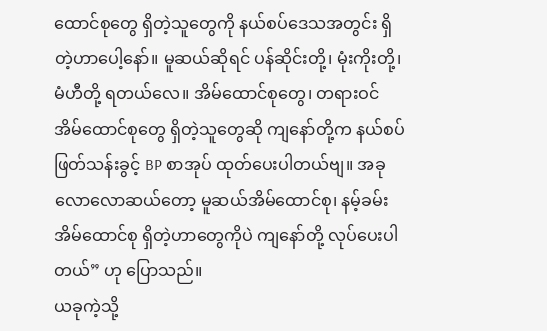ထောင်စုတွေ ရှိတဲ့သူတွေကို နယ်စပ်ဒေသအတွင်း ရှိတဲ့ဟာပေါ့နော်။ မူဆယ်ဆိုရင် ပန်ဆိုင်းတို့၊ မုံးကိုးတို့၊ မံဟီတို့ ရတယ်လေ။ အိမ်ထောင်စုတွေ၊ တရားဝင် အိမ်ထောင်စုတွေ ရှိတဲ့သူတွေဆို ကျနော်တို့က နယ်စပ်ဖြတ်သန်းခွင့် BP စာအုပ် ထုတ်ပေးပါတယ်ဗျ။ အခုလောလောဆယ်တော့ မူဆယ်အိမ်ထောင်စု၊ နမ့်ခမ်း အိမ်ထောင်စု ရှိတဲ့ဟာတွေကိုပဲ ကျနော်တို့ လုပ်ပေးပါတယ်” ဟု ပြောသည်။
ယခုကဲ့သို့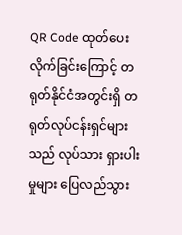QR Code ထုတ်ပေးလိုက်ခြင်းကြောင့် တရုတ်နိုင်ငံအတွင်းရှိ တရုတ်လုပ်ငန်းရှင်များသည် လုပ်သား ရှားပါးမှုများ ပြေလည်သွား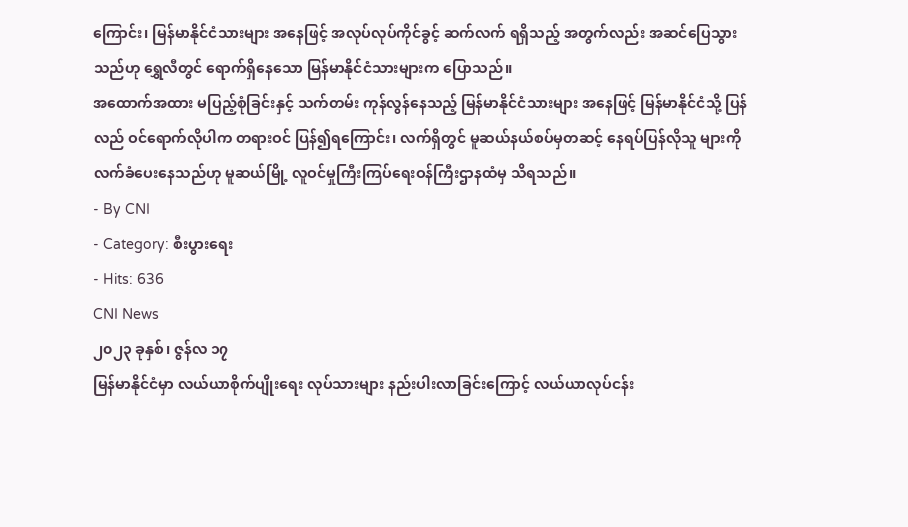ကြောင်း၊ မြန်မာနိုင်ငံသားများ အနေဖြင့် အလုပ်လုပ်ကိုင်ခွင့် ဆက်လက် ရရှိသည့် အတွက်လည်း အဆင်ပြေသွားသည်ဟု ရွှေလီတွင် ရောက်ရှိနေသော မြန်မာနိုင်ငံသားများက ပြောသည်။
အထောက်အထား မပြည့်စုံခြင်းနှင့် သက်တမ်း ကုန်လွန်နေသည့် မြန်မာနိုင်ငံသားများ အနေဖြင့် မြန်မာနိုင်ငံသို့ ပြန်လည် ဝင်ရောက်လိုပါက တရားဝင် ပြန်၍ရကြောင်း၊ လက်ရှိတွင် မူဆယ်နယ်စပ်မှတဆင့် နေရပ်ပြန်လိုသူ များကို လက်ခံပေးနေသည်ဟု မူဆယ်မြို့ လူဝင်မှုကြီးကြပ်ရေးဝန်ကြီးဌာနထံမှ သိရသည်။
- By CNI
- Category: စီးပွားရေး
- Hits: 636
CNI News
၂၀၂၃ ခုနှစ်၊ ဇွန်လ ၁၇
မြန်မာနိုင်ငံမှာ လယ်ယာစိုက်ပျိုးရေး လုပ်သားများ နည်းပါးလာခြင်းကြောင့် လယ်ယာလုပ်ငန်း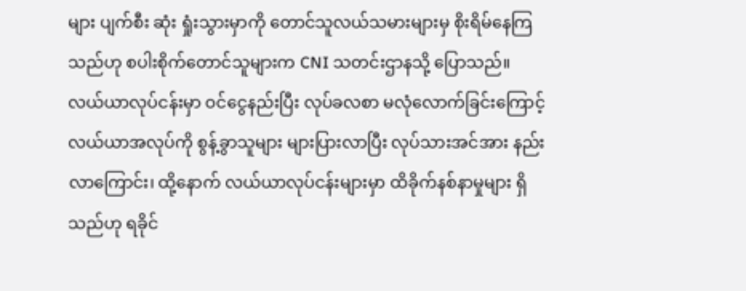များ ပျက်စီး ဆုံး ရှုံးသွားမှာကို တောင်သူလယ်သမားများမှ စိုးရိမ်နေကြသည်ဟု စပါးစိုက်တောင်သူများက CNI သတင်းဌာနသို့ ပြောသည်။
လယ်ယာလုပ်ငန်းမှာ ဝင်ငွေနည်းပြီး လုပ်ခလစာ မလုံလောက်ခြင်းကြောင့် လယ်ယာအလုပ်ကို စွန့်ခွာသူများ များပြားလာပြီး လုပ်သားအင်အား နည်းလာကြောင်း၊ ထို့နောက် လယ်ယာလုပ်ငန်းများမှာ ထိခိုက်နစ်နာမှုများ ရှိသည်ဟု ရခိုင်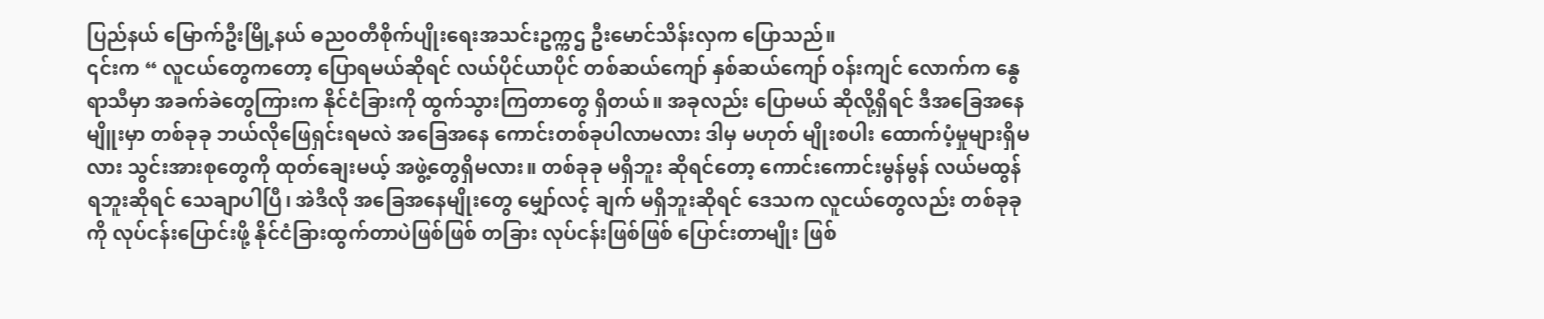ပြည်နယ် မြောက်ဦးမြို့နယ် ဓညဝတီစိုက်ပျိုးရေးအသင်းဥက္ကဌ ဦးမောင်သိန်းလှက ပြောသည်။
၎င်းက “ လူငယ်တွေကတော့ ပြောရမယ်ဆိုရင် လယ်ပိုင်ယာပိုင် တစ်ဆယ်ကျော် နှစ်ဆယ်ကျော် ဝန်းကျင် လောက်က နွေရာသီမှာ အခက်ခဲတွေကြားက နိုင်ငံခြားကို ထွက်သွားကြတာတွေ ရှိတယ်။ အခုလည်း ပြောမယ် ဆိုလို့ရှိရင် ဒီအခြေအနေမျိူးမှာ တစ်ခုခု ဘယ်လိုဖြေရှင်းရမလဲ အခြေအနေ ကောင်းတစ်ခုပါလာမလား ဒါမှ မဟုတ် မျိုးစပါး ထောက်ပံ့မှုများရှိမလား သွင်းအားစုတွေကို ထုတ်ချေးမယ့် အဖွဲ့တွေရှိမလား။ တစ်ခုခု မရှိဘူး ဆိုရင်တော့ ကောင်းကောင်းမွန်မွန် လယ်မထွန် ရဘူးဆိုရင် သေချာပါပြီ၊ အဲဒီလို အခြေအနေမျိုးတွေ မျှော်လင့် ချက် မရှိဘူးဆိုရင် ဒေသက လူငယ်တွေလည်း တစ်ခုခုကို လုပ်ငန်းပြောင်းဖို့ နိုင်ငံခြားထွက်တာပဲဖြစ်ဖြစ် တခြား လုပ်ငန်းဖြစ်ဖြစ် ပြောင်းတာမျိုး ဖြစ်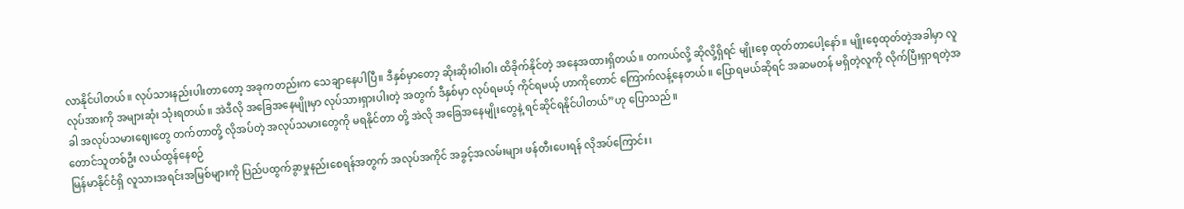လာနိုင်ပါတယ်။ လုပ်သားနည်းပါးတာတော့ အခုကတည်းက သေချာနေပါပြီ။ ဒီနှစ်မှာတော့ ဆိုးဆိုးဝါးဝါး ထိခိုက်နိုင်တဲ့ အနေအထားရှိတယ်။ တကယ်လို့ ဆိုလို့ရှိရင် မျိုးစေ့ ထုတ်တာပေါ့နော်။ မျိုးစေ့ထုတ်တဲ့အခါမှာ လူလုပ်အားကို အများဆုံး သုံးရတယ်။ အဲဒီလို အခြေအနေမျိုးမှာ လုပ်သားရှားပါးတဲ့ အတွက် ဒီနှစ်မှာ လုပ်ရမယ့် ကိုင်ရမယ့် ဟာကိုတောင် ကြောက်လန့်နေတယ်။ ပြောရမယ်ဆိုရင် အဆမတန် မရှိတဲ့လူကို လိုက်ပြီးရှာရတဲ့အခါ အလုပ်သမားဈေးတွေ တက်တာတို့ လိုအပ်တဲ့ အလုပ်သမားတွေကို မရနိုင်တာ တို့ အဲလို အခြေအနေမျိုးတွေနဲ့ ရင်ဆိုင်ရနိုင်ပါတယ်”ဟု ပြောသည်။
တောင်သူတစ်ဦး လယ်ထွန်နေစဉ်
မြန်မာနိုင်ငံရှိ လူသားအရင်းအမြစ်များကို ပြည်ပထွက်ခွာမှုနည်းစေရန်အတွက် အလုပ်အကိုင် အခွင့်အလမ်းများ ဖန်တီးပေးရန် လိုအပ်ကြောင်း၊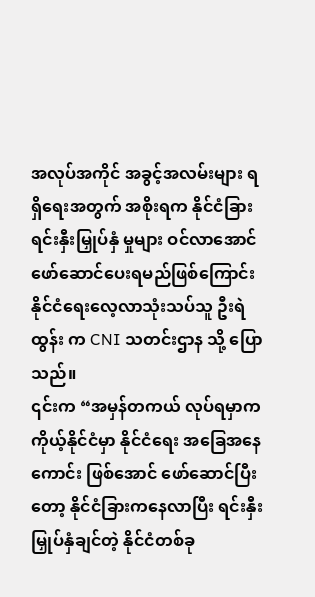အလုပ်အကိုင် အခွင့်အလမ်းများ ရရှိရေးအတွက် အစိုးရက နိုင်ငံခြား ရင်းနှီးမြှုပ်နှံ မှုများ ဝင်လာအောင် ဖော်ဆောင်ပေးရမည်ဖြစ်ကြောင်း နိုင်ငံရေးလေ့လာသုံးသပ်သူ ဦးရဲထွန်း က CNI သတင်းဌာန သို့ ပြောသည်။
၎င်းက “အမှန်တကယ် လုပ်ရမှာက ကိုယ့်နိုင်ငံမှာ နိုင်ငံရေး အခြေအနေကောင်း ဖြစ်အောင် ဖော်ဆောင်ပြီးတော့ နိုင်ငံခြားကနေလာပြီး ရင်းနှီးမြှုပ်နှံချင်တဲ့ နိုင်ငံတစ်ခု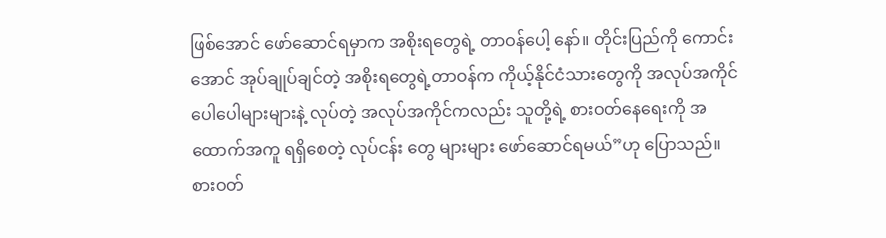ဖြစ်အောင် ဖော်ဆောင်ရမှာက အစိုးရတွေရဲ့ တာဝန်ပေါ့ နော်။ တိုင်းပြည်ကို ကောင်းအောင် အုပ်ချုပ်ချင်တဲ့ အစိုးရတွေရဲ့တာဝန်က ကိုယ့်နိုင်ငံသားတွေကို အလုပ်အကိုင် ပေါပေါများများနဲ့ လုပ်တဲ့ အလုပ်အကိုင်ကလည်း သူတို့ရဲ့ စားဝတ်နေရေးကို အထောက်အကူ ရရှိစေတဲ့ လုပ်ငန်း တွေ များများ ဖော်ဆောင်ရမယ်”ဟု ပြောသည်။
စားဝတ်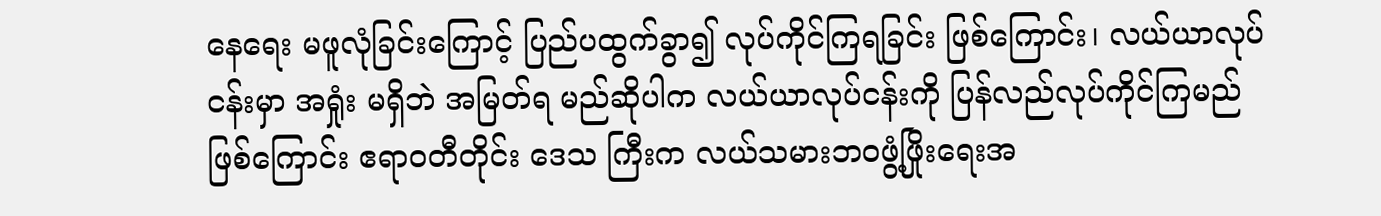နေရေး မဖူလုံခြင်းကြောင့် ပြည်ပထွက်ခွာ၍ လုပ်ကိုင်ကြရခြင်း ဖြစ်ကြောင်း၊ လယ်ယာလုပ်ငန်းမှာ အရှုံး မရှိဘဲ အမြတ်ရ မည်ဆိုပါက လယ်ယာလုပ်ငန်းကို ပြန်လည်လုပ်ကိုင်ကြမည် ဖြစ်ကြောင်း ဧရာဝတီတိုင်း ဒေသ ကြီးက လယ်သမားဘဝဖွံ့ဖြိုးရေးအ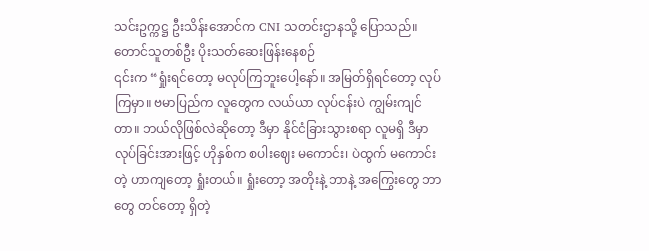သင်းဥက္ကဋ္ဌ ဦးသိန်းအောင်က CNI သတင်းဌာနသို့ ပြောသည်။
တောင်သူတစ်ဦး ပိုးသတ်ဆေးဖြန်းနေစဉ်
၎င်းက “ရှုံးရင်တော့ မလုပ်ကြဘူးပေါ့နော်။ အမြတ်ရှိရင်တော့ လုပ်ကြမှာ။ ဗမာပြည်က လူတွေက လယ်ယာ လုပ်ငန်းပဲ ကျွမ်းကျင်တာ။ ဘယ်လိုဖြစ်လဲဆိုတော့ ဒီမှာ နိုင်ငံခြားသွားစရာ လူမရှိ ဒီမှာလုပ်ခြင်းအားဖြင့် ဟိုနှစ်က စပါးဈေး မကောင်း၊ ပဲထွက် မကောင်းတဲ့ ဟာကျတော့ ရှုံးတယ်။ ရှုံးတော့ အတိုးနဲ့ ဘာနဲ့ အကြွေးတွေ ဘာတွေ တင်တော့ ရှိတဲ့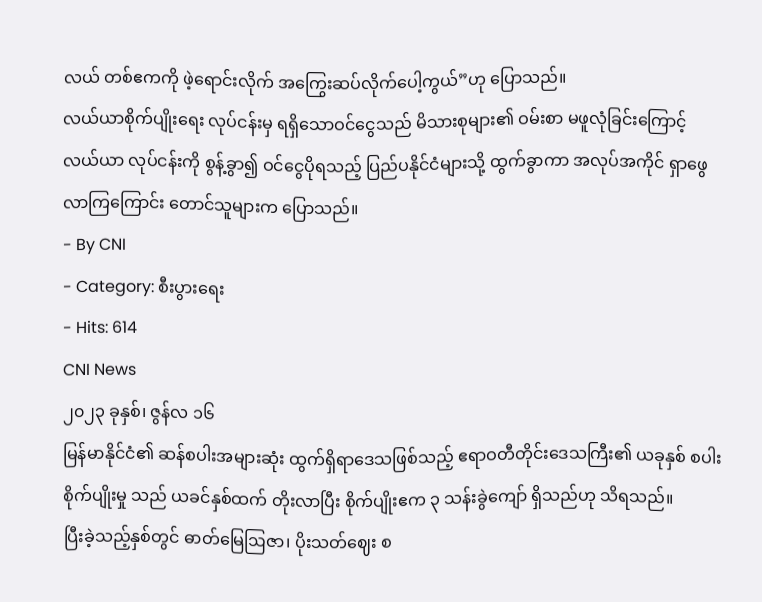လယ် တစ်ဧကကို ဖဲ့ရောင်းလိုက် အကြွေးဆပ်လိုက်ပေါ့ကွယ်”ဟု ပြောသည်။
လယ်ယာစိုက်ပျိုးရေး လုပ်ငန်းမှ ရရှိသောဝင်ငွေသည် မိသားစုများ၏ ဝမ်းစာ မဖူလုံခြင်းကြောင့် လယ်ယာ လုပ်ငန်းကို စွန့်ခွာ၍ ဝင်ငွေပိုရသည့် ပြည်ပနိုင်ငံများသို့ ထွက်ခွာကာ အလုပ်အကိုင် ရှာဖွေလာကြကြောင်း တောင်သူများက ပြောသည်။
- By CNI
- Category: စီးပွားရေး
- Hits: 614
CNI News
၂၀၂၃ ခုနှစ်၊ ဇွန်လ ၁၆
မြန်မာနိုင်ငံ၏ ဆန်စပါးအများဆုံး ထွက်ရှိရာဒေသဖြစ်သည့် ဧရာဝတီတိုင်းဒေသကြီး၏ ယခုနှစ် စပါးစိုက်ပျိုးမှု သည် ယခင်နှစ်ထက် တိုးလာပြီး စိုက်ပျိုးဧက ၃ သန်းခွဲကျော် ရှိသည်ဟု သိရသည်။
ပြီးခဲ့သည့်နှစ်တွင် ဓာတ်မြေဩဇာ၊ ပိုးသတ်ဈေး စ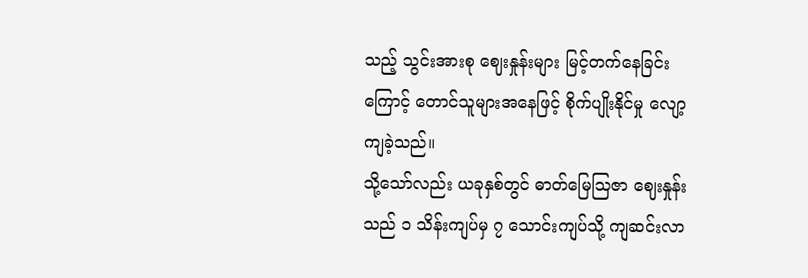သည့် သွင်းအားစု ဈေးနှုန်းများ မြင့်တက်နေခြင်းကြောင့် တောင်သူများအနေဖြင့် စိုက်ပျိုးနိုင်မှု လျော့ကျခဲ့သည်။
သို့သော်လည်း ယခုနှစ်တွင် ဓာတ်မြေဩဇာ ဈေးနှုန်းသည် ၁ သိန်းကျပ်မှ ၇ သောင်းကျပ်သို့ ကျဆင်းလာ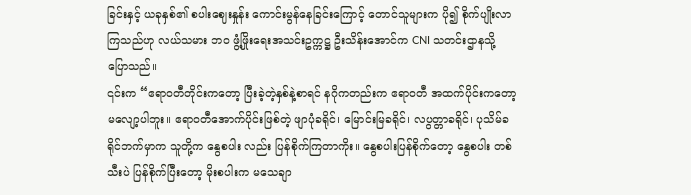ခြင်းနှင့် ယခုနှစ်၏ စပါးဈေးနှုန်း ကောင်းမွန်နေခြင်းကြောင့် တောင်သူများက ပို၍ စိုက်ပျိုးလာကြသည်ဟု လယ်သမား ဘဝ ဖွံ့ဖြိုးရေးအသင်းဥက္ကဋ္ဌ ဦးသိန်းအောင်က CNI သတင်းဌာနသို့ ပြောသည်။
၎င်းက “ဧရာဝတီတိုင်းကတော့ ပြီးခဲ့တဲ့နှစ်နဲ့စာရင် နဂိုကတည်းက ဧရာဝတီ အထက်ပိုင်းကတော့ မလျော့ပါဘူး။ ဧရာဝတီအောက်ပိုင်းဖြစ်တဲ့ ဖျာပုံခရိုင်၊ မြောင်းမြခရိုင်၊ လပွတ္တာခရိုင်၊ ပုသိမ်ခရိုင်ဘက်မှာက သူတို့က နွေစပါး လည်း ပြန်စိုက်ကြတာကိုး။ နွေစပါးပြန်စိုက်တော့ နွေစပါး တစ်သီးပဲ ပြန်စိုက်ပြီးတော့ မိုးစပါးက မသေချာ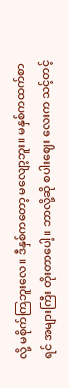လို့ မစိုက်ကြဘူးလေ။ ဒီနှစ်ကတော့ မလျော့ဘူး။ မနှစ်ကထက်စာရင် အများကြီး တိုးတာပေါ့။ ဘာလို့ဆို စပါးဈေး လေးက သင့်တင့်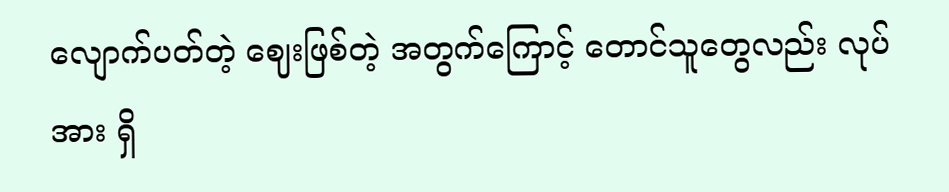လျောက်ပတ်တဲ့ ဈေးဖြစ်တဲ့ အတွက်ကြောင့် တောင်သူတွေလည်း လုပ်အား ရှိ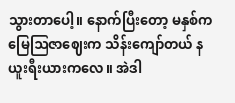သွားတာပေါ့။ နောက်ပြီးတော့ မနှစ်က မြေဩဇာဈေးက သိန်းကျော်တယ် နယူးရီးယားကလေ။ အဲဒါ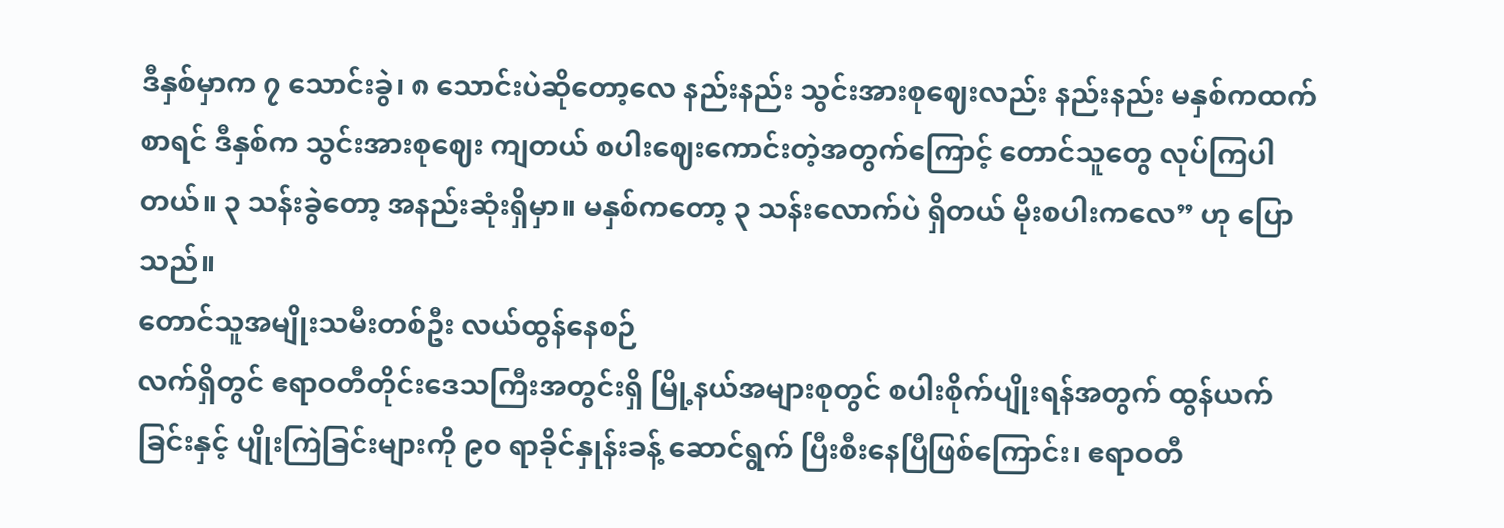ဒီနှစ်မှာက ၇ သောင်းခွဲ၊ ၈ သောင်းပဲဆိုတော့လေ နည်းနည်း သွင်းအားစုဈေးလည်း နည်းနည်း မနှစ်ကထက်စာရင် ဒီနှစ်က သွင်းအားစုဈေး ကျတယ် စပါးဈေးကောင်းတဲ့အတွက်ကြောင့် တောင်သူတွေ လုပ်ကြပါတယ်။ ၃ သန်းခွဲတော့ အနည်းဆုံးရှိမှာ။ မနှစ်ကတော့ ၃ သန်းလောက်ပဲ ရှိတယ် မိုးစပါးကလေ” ဟု ပြောသည်။
တောင်သူအမျိုးသမီးတစ်ဦး လယ်ထွန်နေစဉ်
လက်ရှိတွင် ဧရာဝတီတိုင်းဒေသကြီးအတွင်းရှိ မြို့နယ်အများစုတွင် စပါးစိုက်ပျိုးရန်အတွက် ထွန်ယက်ခြင်းနှင့် ပျိုးကြဲခြင်းများကို ၉၀ ရာခိုင်နှုန်းခန့် ဆောင်ရွက် ပြီးစီးနေပြီဖြစ်ကြောင်း၊ ဧရာဝတီ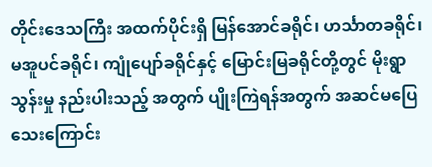တိုင်းဒေသကြီး အထက်ပိုင်းရှိ မြန်အောင်ခရိုင်၊ ဟင်္သာတခရိုင်၊ မအူပင်ခရိုင်၊ ကျုံပျော်ခရိုင်နှင့် မြောင်းမြခရိုင်တို့တွင် မိုးရွာသွန်းမှု နည်းပါးသည့် အတွက် ပျိုးကြဲရန်အတွက် အဆင်မပြေသေးကြောင်း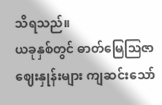သိရသည်။
ယခုနှစ်တွင် ဓာတ်မြေဩဇာ ဈေးနှုန်းများ ကျဆင်းသော်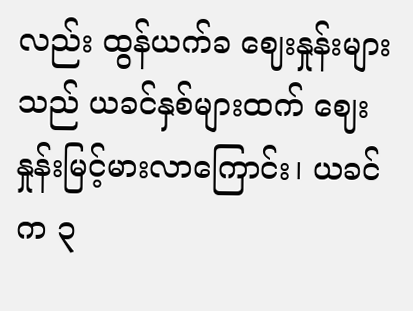လည်း ထွန်ယက်ခ ဈေးနှုန်းများသည် ယခင်နှစ်များထက် ဈေးနှုန်းမြင့်မားလာကြောင်း၊ ယခင်က ၃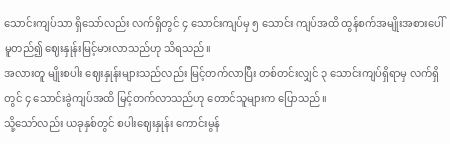သောင်းကျပ်သာ ရှိသော်လည်း လက်ရှိတွင် ၄ သောင်းကျပ်မှ ၅ သောင်း ကျပ်အထိ ထွန်စက်အမျိုးအစားပေါ် မူတည်၍ ဈေးနှုန်းမြင့်မားလာသည်ဟု သိရသည်။
အလားတူ မျိုးစပါး ဈေးနှုန်းများသည်လည်း မြင့်တက်လာပြီး တစ်တင်းလျှင် ၃ သောင်းကျပ်ရှိရာမှ လက်ရှိတွင် ၄ သောင်းခွဲကျပ်အထိ မြင့်တက်လာသည်ဟု တောင်သူများက ပြောသည်။
သို့သော်လည်း ယခုနှစ်တွင် စပါးဈေးနှုန်း ကောင်းမွန်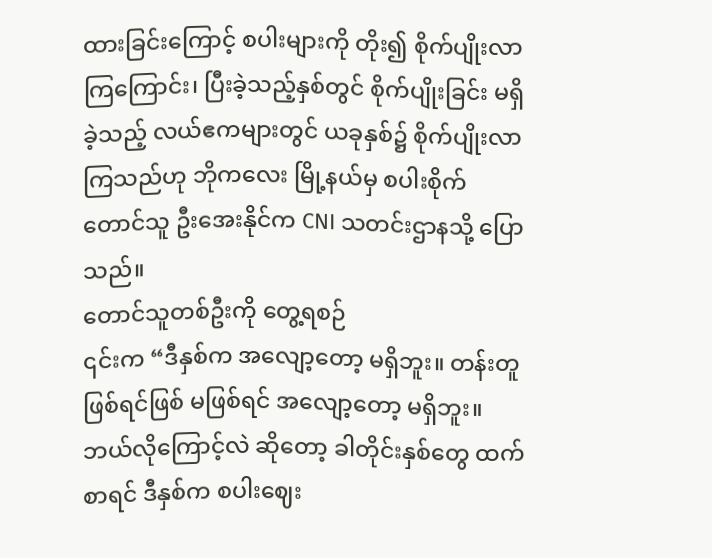ထားခြင်းကြောင့် စပါးများကို တိုး၍ စိုက်ပျိုးလာကြကြောင်း၊ ပြီးခဲ့သည့်နှစ်တွင် စိုက်ပျိုးခြင်း မရှိခဲ့သည့် လယ်ဧကများတွင် ယခုနှစ်၌ စိုက်ပျိုးလာကြသည်ဟု ဘိုကလေး မြို့နယ်မှ စပါးစိုက်တောင်သူ ဦးအေးနိုင်က CNI သတင်းဌာနသို့ ပြောသည်။
တောင်သူတစ်ဦးကို တွေ့ရစဉ်
၎င်းက “ဒီနှစ်က အလျော့တော့ မရှိဘူး။ တန်းတူဖြစ်ရင်ဖြစ် မဖြစ်ရင် အလျော့တော့ မရှိဘူး။ ဘယ်လိုကြောင့်လဲ ဆိုတော့ ခါတိုင်းနှစ်တွေ ထက်စာရင် ဒီနှစ်က စပါးဈေး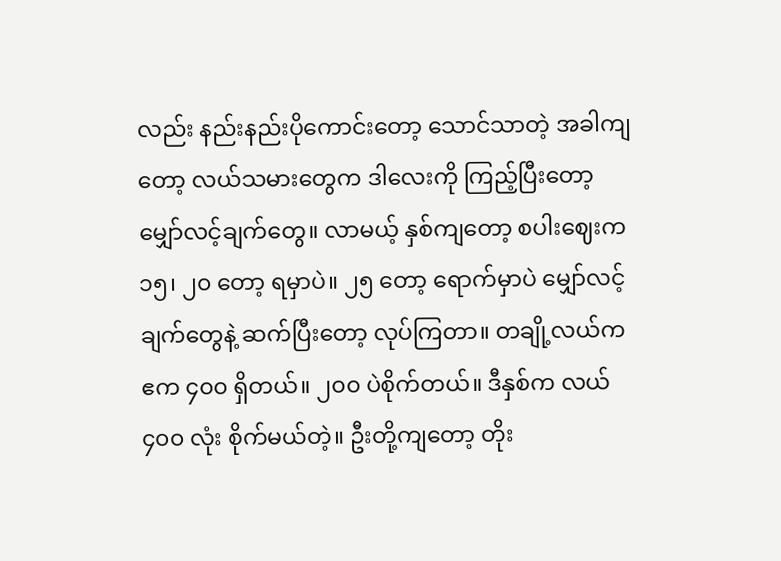လည်း နည်းနည်းပိုကောင်းတော့ သောင်သာတဲ့ အခါကျ တော့ လယ်သမားတွေက ဒါလေးကို ကြည့်ပြီးတော့ မျှော်လင့်ချက်တွေ။ လာမယ့် နှစ်ကျတော့ စပါးဈေးက ၁၅၊ ၂၀ တော့ ရမှာပဲ။ ၂၅ တော့ ရောက်မှာပဲ မျှော်လင့်ချက်တွေနဲ့ ဆက်ပြီးတော့ လုပ်ကြတာ။ တချို့လယ်က ဧက ၄၀၀ ရှိတယ်။ ၂၀၀ ပဲစိုက်တယ်။ ဒီနှစ်က လယ် ၄၀၀ လုံး စိုက်မယ်တဲ့။ ဦးတို့ကျတော့ တိုး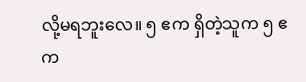လို့မရဘူးလေ။ ၅ ဧက ရှိတဲ့သူက ၅ ဧက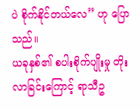ပဲ စိုက်နိုင်တယ်လေ” ဟု ပြောသည်။
ယခုနှစ်၏ စပါးစိုက်ပျိုးမှု တိုးလာခြင်းကြောင့် ရာသီဥ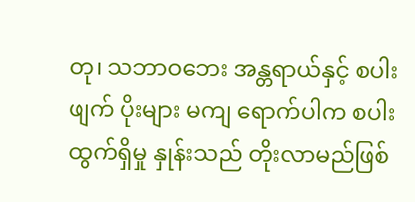တု၊ သဘာဝဘေး အန္တရာယ်နှင့် စပါးဖျက် ပိုးများ မကျ ရောက်ပါက စပါးထွက်ရှိမှု နှုန်းသည် တိုးလာမည်ဖြစ်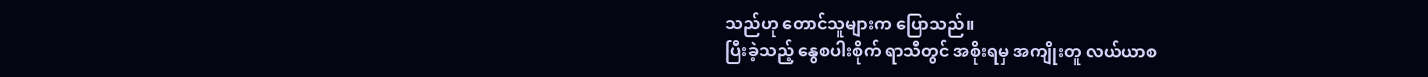သည်ဟု တောင်သူများက ပြောသည်။
ပြီးခဲ့သည့် နွေစပါးစိုက် ရာသီတွင် အစိုးရမှ အကျိုးတူ လယ်ယာစ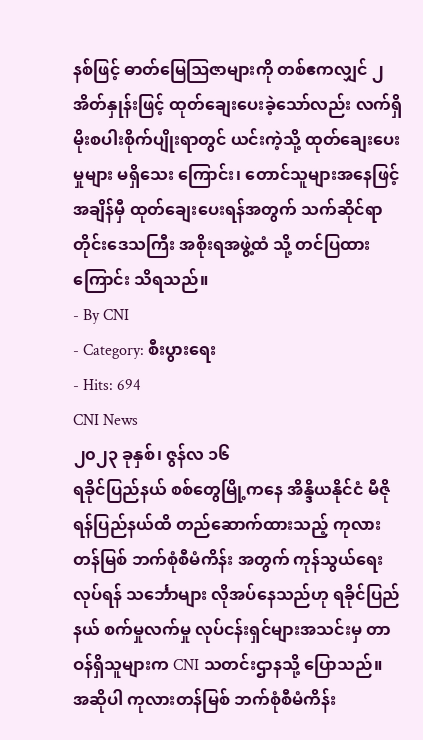နစ်ဖြင့် ဓာတ်မြေဩဇာများကို တစ်ဧကလျှင် ၂ အိတ်နှုန်းဖြင့် ထုတ်ချေးပေးခဲ့သော်လည်း လက်ရှိ မိုးစပါးစိုက်ပျိုးရာတွင် ယင်းကဲ့သို့ ထုတ်ချေးပေးမှုများ မရှိသေး ကြောင်း၊ တောင်သူများအနေဖြင့် အချိန်မှီ ထုတ်ချေးပေးရန်အတွက် သက်ဆိုင်ရာ တိုင်းဒေသကြီး အစိုးရအဖွဲ့ထံ သို့ တင်ပြထားကြောင်း သိရသည်။
- By CNI
- Category: စီးပွားရေး
- Hits: 694
CNI News
၂၀၂၃ ခုနှစ်၊ ဇွန်လ ၁၆
ရခိုင်ပြည်နယ် စစ်တွေမြို့ကနေ အိန္ဒိယနိုင်ငံ မီဇိုရန်ပြည်နယ်ထိ တည်ဆောက်ထားသည့် ကုလားတန်မြစ် ဘက်စုံစီမံကိန်း အတွက် ကုန်သွယ်ရေးလုပ်ရန် သင်္ဘောများ လိုအပ်နေသည်ဟု ရခိုင်ပြည်နယ် စက်မှုလက်မှု လုပ်ငန်းရှင်များအသင်းမှ တာဝန်ရှိသူများက CNI သတင်းဌာနသို့ ပြောသည်။
အဆိုပါ ကုလားတန်မြစ် ဘက်စုံစီမံကိန်း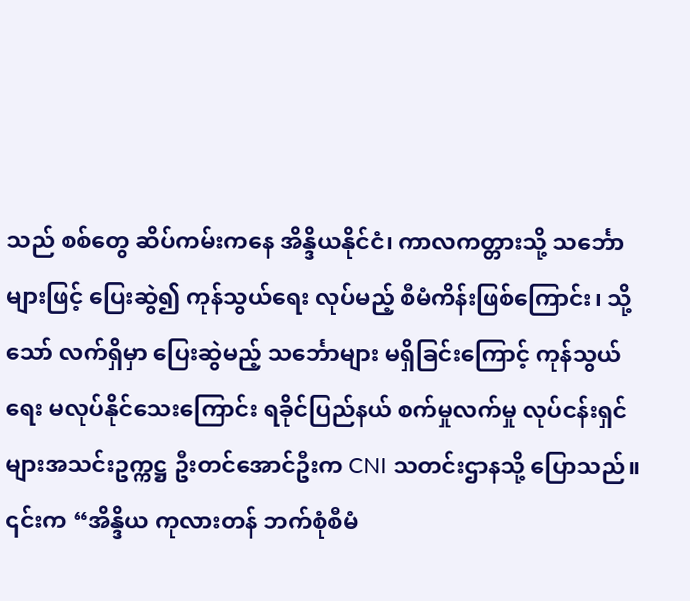သည် စစ်တွေ ဆိပ်ကမ်းကနေ အိန္ဒိယနိုင်ငံ၊ ကာလကတ္တားသို့ သင်္ဘောများဖြင့် ပြေးဆွဲ၍ ကုန်သွယ်ရေး လုပ်မည့် စီမံကိန်းဖြစ်ကြောင်း၊ သို့သော် လက်ရှိမှာ ပြေးဆွဲမည့် သင်္ဘောများ မရှိခြင်းကြောင့် ကုန်သွယ်ရေး မလုပ်နိုင်သေးကြောင်း ရခိုင်ပြည်နယ် စက်မှုလက်မှု လုပ်ငန်းရှင်များအသင်းဥက္ကဋ္ဌ ဦးတင်အောင်ဦးက CNI သတင်းဌာနသို့ ပြောသည်။
၎င်းက “အိန္ဒိယ ကုလားတန် ဘက်စုံစီမံ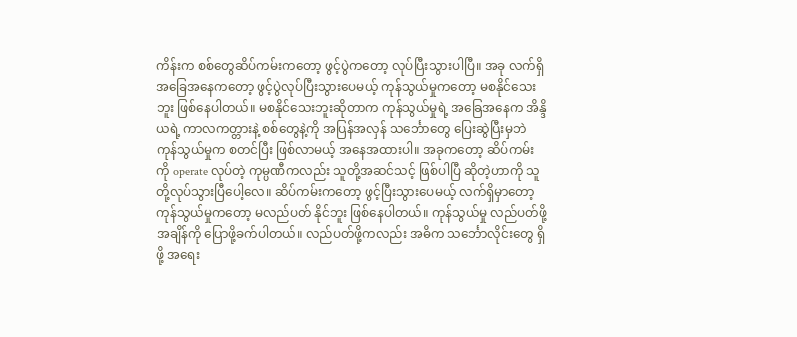ကိန်းက စစ်တွေဆိပ်ကမ်းကတော့ ဖွင့်ပွဲကတော့ လုပ်ပြီးသွားပါပြီ။ အခု လက်ရှိ အခြေအနေကတော့ ဖွင့်ပွဲလုပ်ပြီးသွားပေမယ့် ကုန်သွယ်မှုကတော့ မစနိုင်သေးဘူး ဖြစ်နေပါတယ်။ မစနိုင်သေးဘူးဆိုတာက ကုန်သွယ်မှုရဲ့ အခြေအနေက အိန္ဒိယရဲ့ ကာလကတ္တားနဲ့ စစ်တွေနဲ့ကို အပြန်အလှန် သင်္ဘောတွေ ပြေးဆွဲပြီးမှဘဲ ကုန်သွယ်မှုက စတင်ပြီး ဖြစ်လာမယ့် အနေအထားပါ။ အခုကတော့ ဆိပ်ကမ်းကို operate လုပ်တဲ့ ကုမ္ပဏီကလည်း သူတို့အဆင်သင့် ဖြစ်ပါပြီ ဆိုတဲ့ဟာကို သူတို့လုပ်သွားပြီပေါ့လေ။ ဆိပ်ကမ်းကတော့ ဖွင့်ပြီးသွားပေမယ့် လက်ရှိမှာတော့ ကုန်သွယ်မှုကတော့ မလည်ပတ် နိုင်ဘူး ဖြစ်နေပါတယ်။ ကုန်သွယ်မှု လည်ပတ်ဖို့ အချိန်ကို ပြောဖို့ခက်ပါတယ်။ လည်ပတ်ဖို့ကလည်း အဓိက သင်္ဘောလိုင်းတွေ ရှိဖို့ အရေး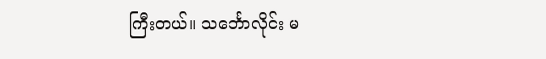ကြီးတယ်။ သင်္ဘောလိုင်း မ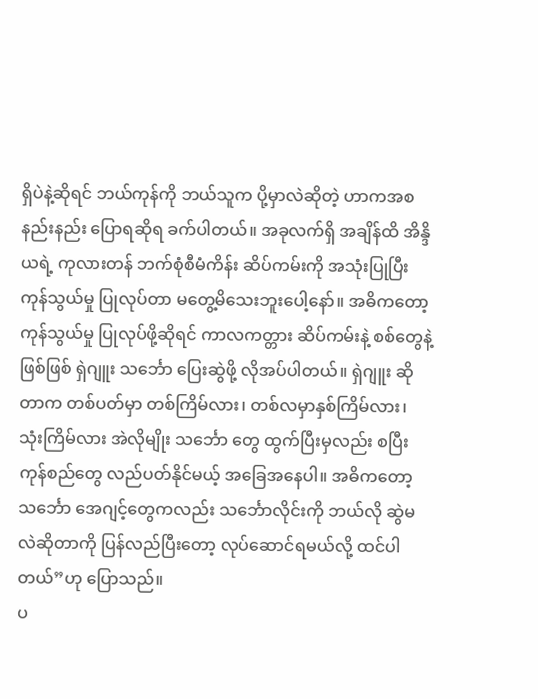ရှိပဲနဲ့ဆိုရင် ဘယ်ကုန်ကို ဘယ်သူက ပို့မှာလဲဆိုတဲ့ ဟာကအစ နည်းနည်း ပြောရဆိုရ ခက်ပါတယ်။ အခုလက်ရှိ အချိန်ထိ အိန္ဒိယရဲ့ ကုလားတန် ဘက်စုံစီမံကိန်း ဆိပ်ကမ်းကို အသုံးပြုပြီး ကုန်သွယ်မှု ပြုလုပ်တာ မတွေ့မိသေးဘူးပေါ့နော်။ အဓိကတော့ ကုန်သွယ်မှု ပြုလုပ်ဖို့ဆိုရင် ကာလကတ္တား ဆိပ်ကမ်းနဲ့ စစ်တွေနဲ့ဖြစ်ဖြစ် ရှဲဂျူး သင်္ဘော ပြေးဆွဲဖို့ လိုအပ်ပါတယ်။ ရှဲဂျူး ဆိုတာက တစ်ပတ်မှာ တစ်ကြိမ်လား၊ တစ်လမှာနှစ်ကြိမ်လား၊ သုံးကြိမ်လား အဲလိုမျိုး သင်္ဘော တွေ ထွက်ပြီးမှလည်း စပြီး ကုန်စည်တွေ လည်ပတ်နိုင်မယ့် အခြေအနေပါ။ အဓိကတော့ သင်္ဘော အေဂျင့်တွေကလည်း သင်္ဘောလိုင်းကို ဘယ်လို ဆွဲမလဲဆိုတာကို ပြန်လည်ပြီးတော့ လုပ်ဆောင်ရမယ်လို့ ထင်ပါတယ်”ဟု ပြောသည်။
ပ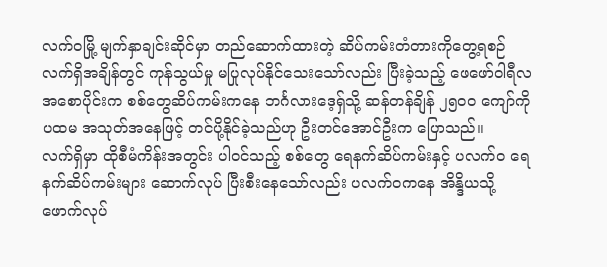လက်ဝမြို့ မျက်နှာချင်းဆိုင်မှာ တည်ဆောက်ထားတဲ့ ဆိပ်ကမ်းတံတားကိုတွေ့ရစဉ်
လက်ရှိအချိန်တွင် ကုန်သွယ်မှု မပြုလုပ်နိုင်သေးသော်လည်း ပြီးခဲ့သည့် ဖေဖော်ဝါရီလ အစောပိုင်းက စစ်တွေဆိပ်ကမ်းကနေ ဘင်္ဂလားဒေ့ရှ်သို့ ဆန်တန်ချိန် ၂၅၀၀ ကျော်ကို ပထမ အသုတ်အနေဖြင့် တင်ပို့နိုင်ခဲ့သည်ဟု ဦးတင်အောင်ဦးက ပြောသည်။
လက်ရှိမှာ ထိုစီမံကိန်းအတွင်း ပါဝင်သည့် စစ်တွေ ရေနက်ဆိပ်ကမ်းနှင့် ပလက်ဝ ရေနက်ဆိပ်ကမ်းများ ဆောက်လုပ် ပြီးစီးနေသော်လည်း ပလက်ဝကနေ အိန္ဒိယသို့ ဖောက်လုပ်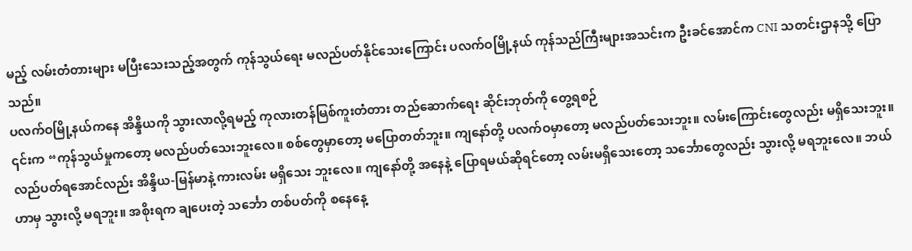မည့် လမ်းတံတားများ မပြီးသေးသည့်အတွက် ကုန်သွယ်ရေး မလည်ပတ်နိုင်သေးကြောင်း ပလက်ဝမြို့နယ် ကုန်သည်ကြီးများအသင်းက ဦးခင်အောင်က CNI သတင်းဌာနသို့ ပြောသည်။
ပလက်ဝမြို့နယ်ကနေ အိန္ဒိယကို သွားလာလို့ရမည့် ကုလားတန်မြစ်ကူးတံတား တည်ဆောက်ရေး ဆိုင်းဘုတ်ကို တွေ့ရစဉ်
၎င်းက “ကုန်သွယ်မှုကတော့ မလည်ပတ်သေးဘူးလေ။ စစ်တွေမှာတော့ မပြောတတ်ဘူး။ ကျနော်တို့ ပလက်ဝမှာတော့ မလည်ပတ်သေးဘူး။ လမ်းကြောင်းတွေလည်း မရှိသေးဘူး။ လည်ပတ်ရအောင်လည်း အိန္ဒိယ-မြန်မာနဲ့ ကားလမ်း မရှိသေး ဘူးလေ။ ကျနော်တို့ အနေနဲ့ ပြောရမယ်ဆိုရင်တော့ လမ်းမရှိသေးတော့ သင်္ဘောတွေလည်း သွားလို့ မရဘူးလေ။ ဘယ်ဟာမှ သွားလို့ မရဘူး။ အစိုးရက ချပေးတဲ့ သင်္ဘော တစ်ပတ်ကို စနေနေ့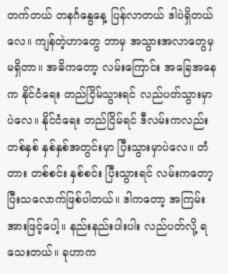တက်တယ် တနင်္ဂနွေနေ့ ပြန်လာတယ် ဒါပဲရှိတယ်လေ။ ကျန်တဲ့ဟာတွေ ဘာမှ အသွားအလာတွေမှ မရှိတာ။ အဓိကတော့ လမ်းကြောင်း အခြေအနေက နိုင်ငံရေး တည်ငြိမ်သွားရင် လည်ပတ်သွားမှာပဲလေ။ နိုင်ငံရေး တည်ငြိမ်ရင် ဒီလမ်းကလည်း တစ်နှစ် နှစ်နှစ်အတွင်းမှာ ပြီးသွားမှာပဲလေ။ တံတား တစ်စင်း နှစ်စင်း ပြီးသွားရင် လမ်းကတော့ ပြီးသလောက်ဖြစ်ပါတယ်။ ဒါကတော့ အကြမ်းအားဖြင့်ပေါ့။ နည်းနည်းပါးပါး လည်ပတ်လို့ ရသေးတယ်။ ခုဟာက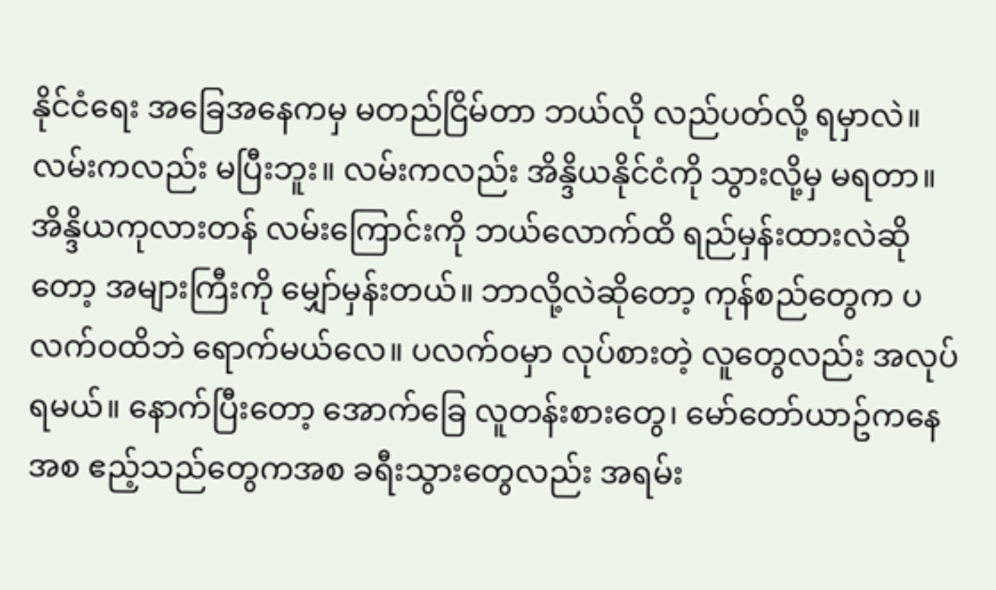နိုင်ငံရေး အခြေအနေကမှ မတည်ငြိမ်တာ ဘယ်လို လည်ပတ်လို့ ရမှာလဲ။ လမ်းကလည်း မပြီးဘူး။ လမ်းကလည်း အိန္ဒိယနိုင်ငံကို သွားလို့မှ မရတာ။ အိန္ဒိယကုလားတန် လမ်းကြောင်းကို ဘယ်လောက်ထိ ရည်မှန်းထားလဲဆိုတော့ အများကြီးကို မျှော်မှန်းတယ်။ ဘာလို့လဲဆိုတော့ ကုန်စည်တွေက ပလက်ဝထိဘဲ ရောက်မယ်လေ။ ပလက်ဝမှာ လုပ်စားတဲ့ လူတွေလည်း အလုပ်ရမယ်။ နောက်ပြီးတော့ အောက်ခြေ လူတန်းစားတွေ၊ မော်တော်ယာဥ်ကနေအစ ဧည့်သည်တွေကအစ ခရီးသွားတွေလည်း အရမ်း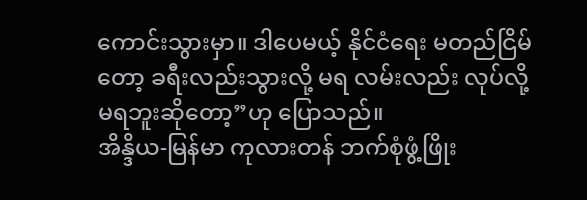ကောင်းသွားမှာ။ ဒါပေမယ့် နိုင်ငံရေး မတည်ငြိမ်တော့ ခရီးလည်းသွားလို့ မရ လမ်းလည်း လုပ်လို့ မရဘူးဆိုတော့”ဟု ပြောသည်။
အိန္ဒိယ-မြန်မာ ကုလားတန် ဘက်စုံဖွံ့ဖြိုး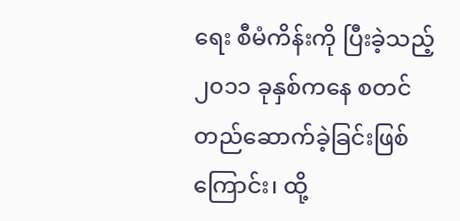ရေး စီမံကိန်းကို ပြီးခဲ့သည့် ၂၀၁၁ ခုနှစ်ကနေ စတင် တည်ဆောက်ခဲ့ခြင်းဖြစ်ကြောင်း၊ ထို့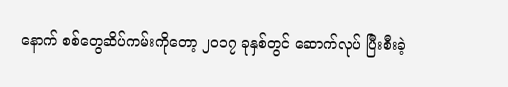နောက် စစ်တွေဆိပ်ကမ်းကိုတော့ ၂၀၁၇ ခုနှစ်တွင် ဆောက်လုပ် ပြီးစီးခဲ့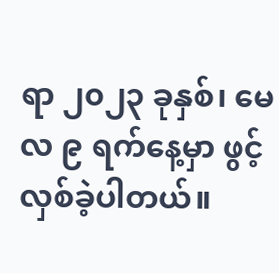ရာ ၂၀၂၃ ခုနှစ်၊ မေလ ၉ ရက်နေ့မှာ ဖွင့်လှစ်ခဲ့ပါတယ်။